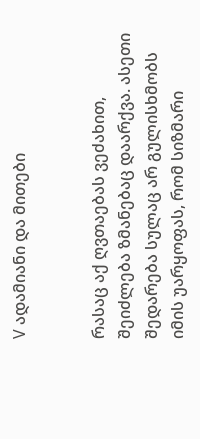V ადამიანი და მითები


რასაც აქ ღვთაებას ვეძახით, შეიძლება ზმანებაც დაარქვა. ასეთი შედარება სულაც არ გულისხმობს იმის უარყოფას, რომ სიზმარი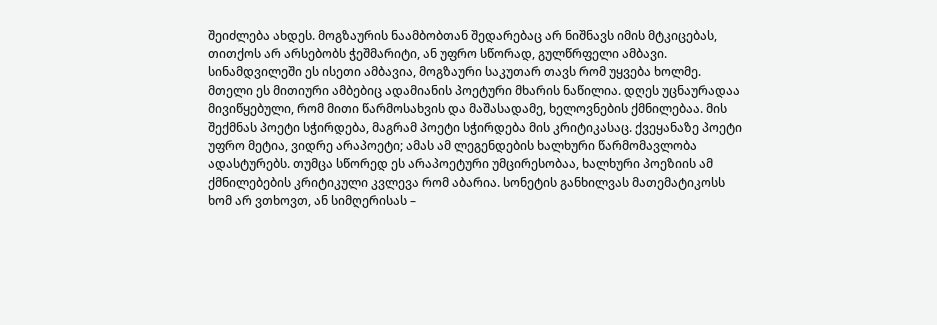შეიძლება ახდეს. მოგზაურის ნაამბობთან შედარებაც არ ნიშნავს იმის მტკიცებას, თითქოს არ არსებობს ჭეშმარიტი, ან უფრო სწორად, გულწრფელი ამბავი. სინამდვილეში ეს ისეთი ამბავია, მოგზაური საკუთარ თავს რომ უყვება ხოლმე. მთელი ეს მითიური ამბებიც ადამიანის პოეტური მხარის ნაწილია. დღეს უცნაურადაა მივიწყებული, რომ მითი წარმოსახვის და მაშასადამე, ხელოვნების ქმნილებაა. მის შექმნას პოეტი სჭირდება, მაგრამ პოეტი სჭირდება მის კრიტიკასაც. ქვეყანაზე პოეტი უფრო მეტია, ვიდრე არაპოეტი; ამას ამ ლეგენდების ხალხური წარმომავლობა ადასტურებს. თუმცა სწორედ ეს არაპოეტური უმცირესობაა, ხალხური პოეზიის ამ ქმნილებების კრიტიკული კვლევა რომ აბარია. სონეტის განხილვას მათემატიკოსს ხომ არ ვთხოვთ, ან სიმღერისას –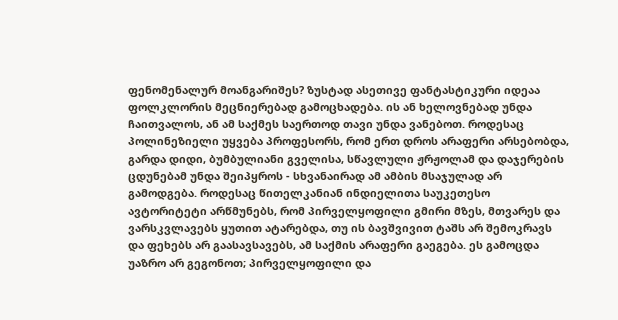ფენომენალურ მოანგარიშეს? ზუსტად ასეთივე ფანტასტიკური იდეაა ფოლკლორის მეცნიერებად გამოცხადება. ის ან ხელოვნებად უნდა ჩაითვალოს, ან ამ საქმეს საერთოდ თავი უნდა ვანებოთ. როდესაც პოლინეზიელი უყვება პროფესორს, რომ ერთ დროს არაფერი არსებობდა, გარდა დიდი, ბუმბულიანი გველისა, სწავლული ჟრჟოლამ და დაჯერების ცდუნებამ უნდა შეიპყროს - სხვანაირად ამ ამბის მსაჯულად არ გამოდგება. როდესაც წითელკანიან ინდიელითა საუკეთესო ავტორიტეტი არწმუნებს, რომ პირველყოფილი გმირი მზეს, მთვარეს და ვარსკვლავებს ყუთით ატარებდა, თუ ის ბავშვივით ტაშს არ შემოკრავს და ფეხებს არ გაასავსავებს, ამ საქმის არაფერი გაეგება. ეს გამოცდა უაზრო არ გეგონოთ; პირველყოფილი და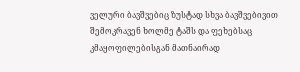ველური ბავშვებიც ზუსტად სხვა ბავშვებივით შემოკრავენ ხოლმე ტაშს და ფეხებსაც კმაყოფილებისგან მათნაირად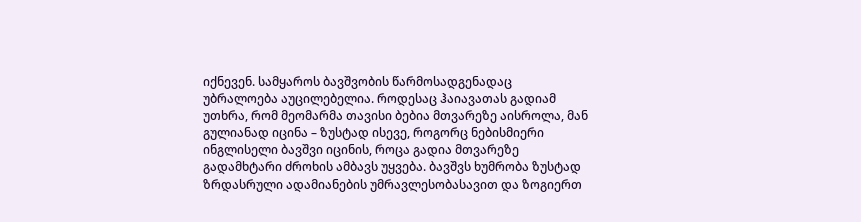იქნევენ. სამყაროს ბავშვობის წარმოსადგენადაც უბრალოება აუცილებელია. როდესაც ჰაიავათას გადიამ უთხრა, რომ მეომარმა თავისი ბებია მთვარეზე აისროლა, მან გულიანად იცინა – ზუსტად ისევე, როგორც ნებისმიერი ინგლისელი ბავშვი იცინის, როცა გადია მთვარეზე გადამხტარი ძროხის ამბავს უყვება. ბავშვს ხუმრობა ზუსტად ზრდასრული ადამიანების უმრავლესობასავით და ზოგიერთ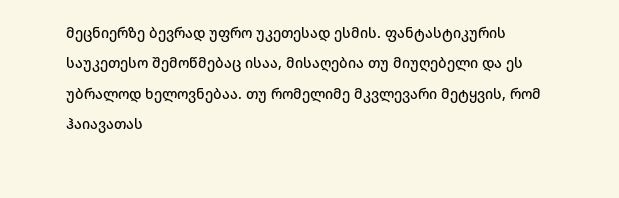მეცნიერზე ბევრად უფრო უკეთესად ესმის. ფანტასტიკურის საუკეთესო შემოწმებაც ისაა, მისაღებია თუ მიუღებელი და ეს უბრალოდ ხელოვნებაა. თუ რომელიმე მკვლევარი მეტყვის, რომ ჰაიავათას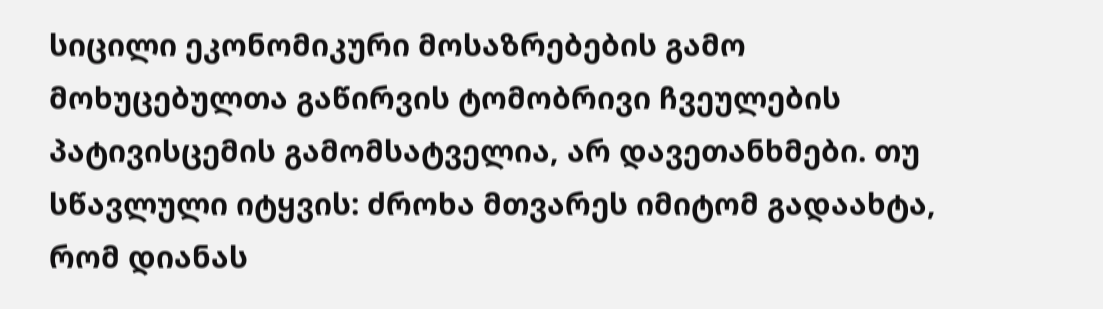სიცილი ეკონომიკური მოსაზრებების გამო მოხუცებულთა გაწირვის ტომობრივი ჩვეულების პატივისცემის გამომსატველია, არ დავეთანხმები. თუ სწავლული იტყვის: ძროხა მთვარეს იმიტომ გადაახტა, რომ დიანას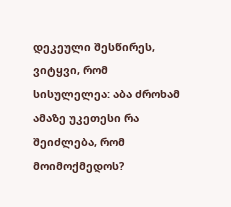დეკეული შესწირეს, ვიტყვი, რომ სისულელეა: აბა ძროხამ ამაზე უკეთესი რა შეიძლება, რომ მოიმოქმედოს?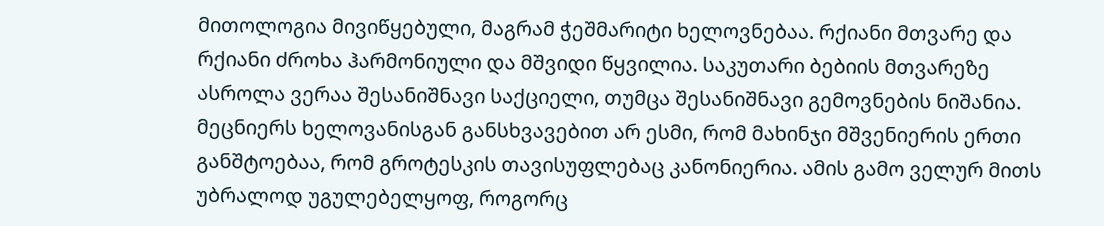მითოლოგია მივიწყებული, მაგრამ ჭეშმარიტი ხელოვნებაა. რქიანი მთვარე და რქიანი ძროხა ჰარმონიული და მშვიდი წყვილია. საკუთარი ბებიის მთვარეზე ასროლა ვერაა შესანიშნავი საქციელი, თუმცა შესანიშნავი გემოვნების ნიშანია.
მეცნიერს ხელოვანისგან განსხვავებით არ ესმი, რომ მახინჯი მშვენიერის ერთი განშტოებაა, რომ გროტესკის თავისუფლებაც კანონიერია. ამის გამო ველურ მითს უბრალოდ უგულებელყოფ, როგორც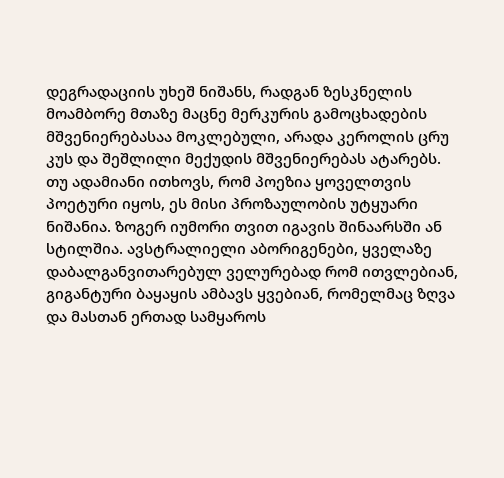დეგრადაციის უხეშ ნიშანს, რადგან ზესკნელის მოამბორე მთაზე მაცნე მერკურის გამოცხადების მშვენიერებასაა მოკლებული, არადა კეროლის ცრუ კუს და შეშლილი მექუდის მშვენიერებას ატარებს. თუ ადამიანი ითხოვს, რომ პოეზია ყოველთვის პოეტური იყოს, ეს მისი პროზაულობის უტყუარი ნიშანია. ზოგერ იუმორი თვით იგავის შინაარსში ან სტილშია. ავსტრალიელი აბორიგენები, ყველაზე დაბალგანვითარებულ ველურებად რომ ითვლებიან, გიგანტური ბაყაყის ამბავს ყვებიან, რომელმაც ზღვა და მასთან ერთად სამყაროს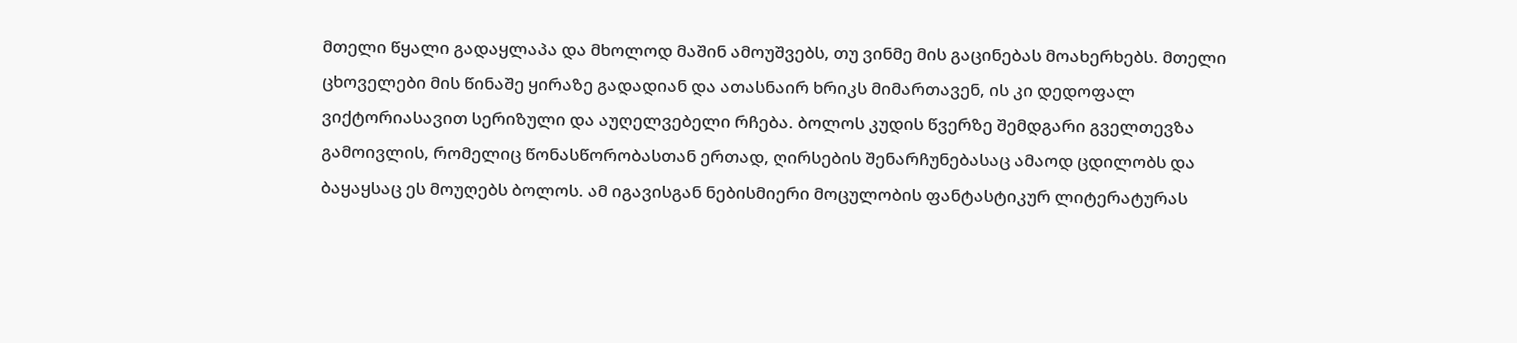მთელი წყალი გადაყლაპა და მხოლოდ მაშინ ამოუშვებს, თუ ვინმე მის გაცინებას მოახერხებს. მთელი ცხოველები მის წინაშე ყირაზე გადადიან და ათასნაირ ხრიკს მიმართავენ, ის კი დედოფალ ვიქტორიასავით სერიზული და აუღელვებელი რჩება. ბოლოს კუდის წვერზე შემდგარი გველთევზა გამოივლის, რომელიც წონასწორობასთან ერთად, ღირსების შენარჩუნებასაც ამაოდ ცდილობს და ბაყაყსაც ეს მოუღებს ბოლოს. ამ იგავისგან ნებისმიერი მოცულობის ფანტასტიკურ ლიტერატურას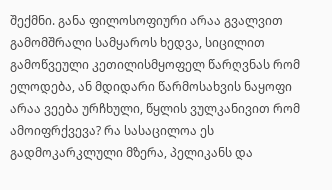შექმნი. განა ფილოსოფიური არაა გვალვით გამომშრალი სამყაროს ხედვა, სიცილით გამოწვეული კეთილისმყოფელ წარღვნას რომ ელოდება, ან მდიდარი წარმოსახვის ნაყოფი არაა ვეება ურჩხული, წყლის ვულკანივით რომ ამოიფრქვევა? რა სასაცილოა ეს გადმოკარკლული მზერა, პელიკანს და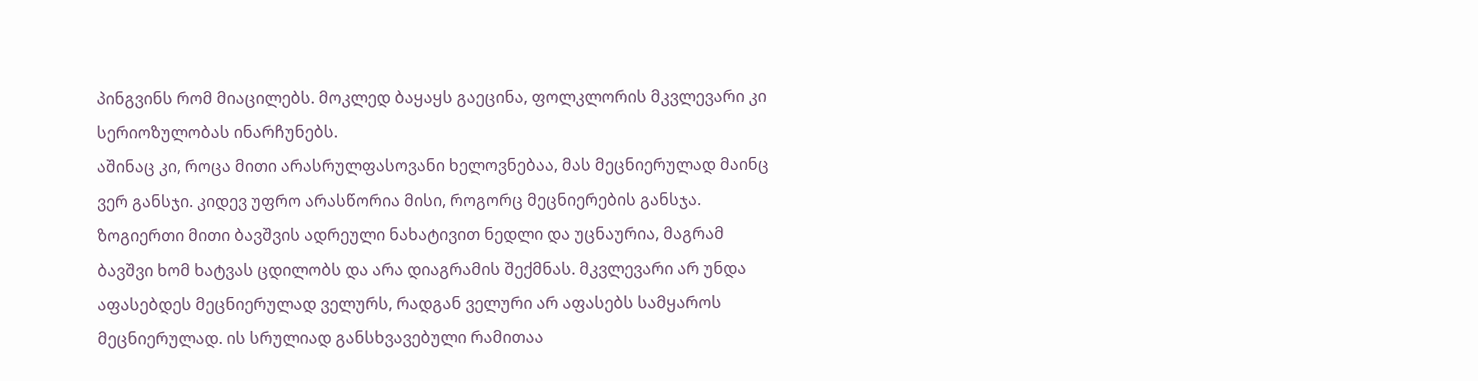პინგვინს რომ მიაცილებს. მოკლედ ბაყაყს გაეცინა, ფოლკლორის მკვლევარი კი სერიოზულობას ინარჩუნებს.
აშინაც კი, როცა მითი არასრულფასოვანი ხელოვნებაა, მას მეცნიერულად მაინც ვერ განსჯი. კიდევ უფრო არასწორია მისი, როგორც მეცნიერების განსჯა. ზოგიერთი მითი ბავშვის ადრეული ნახატივით ნედლი და უცნაურია, მაგრამ ბავშვი ხომ ხატვას ცდილობს და არა დიაგრამის შექმნას. მკვლევარი არ უნდა აფასებდეს მეცნიერულად ველურს, რადგან ველური არ აფასებს სამყაროს მეცნიერულად. ის სრულიად განსხვავებული რამითაა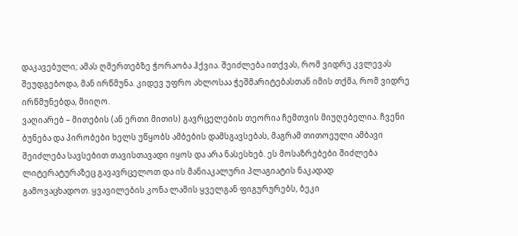დაკავებული; ამას ღმერთებზე ჭორაობა ჰქვია. შეიძლება ითქვას, რომ ვიდრე კვლევას შეუდგებოდა, მან ირწმუნა. კიდევ უფრო ახლოსაა ჭეშმარიტებასთან იმის თქმა, რომ ვიდრე ირწმუნებდა, მიიღო.
ვაღიარებ – მითების (ან ერთი მითის) გავრცელების თეორია ჩემთვის მიუღებელია. ჩვენი ბუნება და პირობები ხელს უწყობს ამბების დამსგავსებას, მაგრამ თითოეული ამბავი შეიძლება სავსებით თავისთავადი იყოს და არა ნასესხებ. ეს მოსაზრებები შიძლება ლიტერატურაზეც გავავრცელოთ და ის მანიაკალური პლაგიატის ნაკადად
გამოვაცხადოთ. ყვავილების კონა ლამის ყველგან ფიგურურებს, ბეკი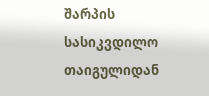შარპის სასიკვდილო თაიგულიდან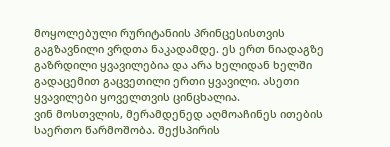მოყოლებული რურიტანიის პრინცესისთვის გაგზავნილი ვრდთა ნაკადამდე. ეს ერთ ნიადაგზე გაზრდილი ყვავილებია და არა ხელიდან ხელში გადაცემით გაცვეთილი ერთი ყვავილი. ასეთი ყვავილები ყოველთვის ცინცხალია.
ვინ მოსთვლის, მერამდენედ აღმოაჩინეს ითების საერთო წარმოშობა. შექსპირის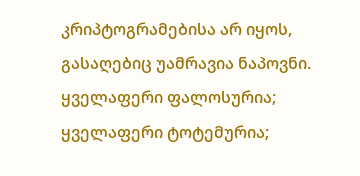კრიპტოგრამებისა არ იყოს, გასაღებიც უამრავია ნაპოვნი. ყველაფერი ფალოსურია; ყველაფერი ტოტემურია;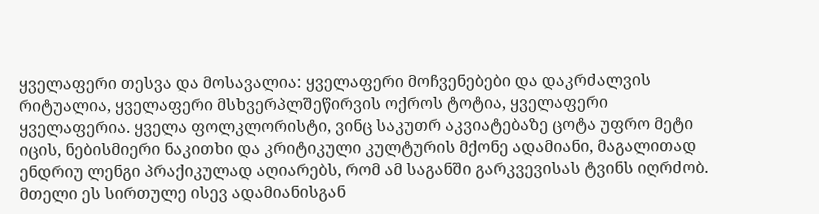ყველაფერი თესვა და მოსავალია: ყველაფერი მოჩვენებები და დაკრძალვის რიტუალია, ყველაფერი მსხვერპლშეწირვის ოქროს ტოტია, ყველაფერი ყველაფერია. ყველა ფოლკლორისტი, ვინც საკუთრ აკვიატებაზე ცოტა უფრო მეტი იცის, ნებისმიერი ნაკითხი და კრიტიკული კულტურის მქონე ადამიანი, მაგალითად ენდრიუ ლენგი პრაქიკულად აღიარებს, რომ ამ საგანში გარკვევისას ტვინს იღრძობ. მთელი ეს სირთულე ისევ ადამიანისგან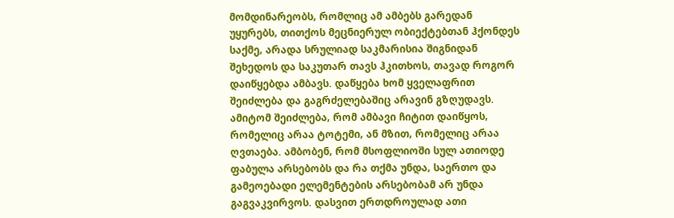მომდინარეობს, რომლიც ამ ამბებს გარედან უყურებს, თითქოს მეცნიერულ ობიექტებთან ჰქონდეს საქმე, არადა სრულიად საკმარისია შიგნიდან შეხედოს და საკუთარ თავს ჰკითხოს, თავად როგორ დაიწყებდა ამბავს. დაწყება ხომ ყველაფრით შეიძლება და გაგრძელებაშიც არავინ გზღუდავს. ამიტომ შეიძლება, რომ ამბავი ჩიტით დაიწყოს, რომელიც არაა ტოტემი, ან მზით, რომელიც არაა ღვთაება. ამბობენ, რომ მსოფლიოში სულ ათიოდე ფაბულა არსებობს და რა თქმა უნდა, საერთო და გამეოებადი ელემენტების არსებობამ არ უნდა გაგვაკვირვოს. დასვით ერთდროულად ათი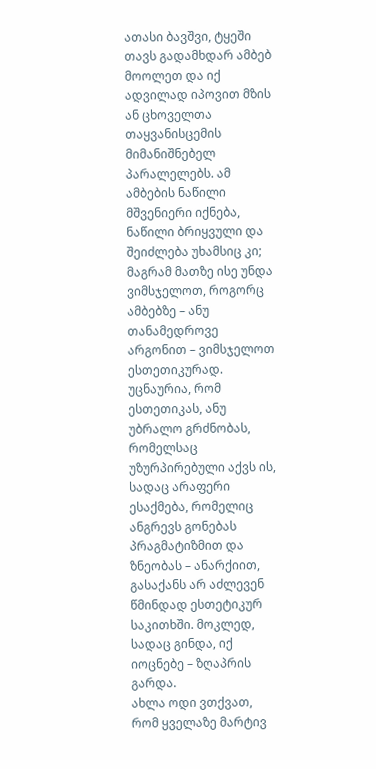ათასი ბავშვი, ტყეში თავს გადამხდარ ამბებ მოოლეთ და იქ ადვილად იპოვით მზის ან ცხოველთა თაყვანისცემის მიმანიშნებელ პარალელებს. ამ ამბების ნაწილი მშვენიერი იქნება, ნაწილი ბრიყვული და შეიძლება უხამსიც კი; მაგრამ მათზე ისე უნდა ვიმსჯელოთ, როგორც ამბებზე – ანუ თანამედროვე არგონით – ვიმსჯელოთ ესთეთიკურად. უცნაურია, რომ ესთეთიკას, ანუ უბრალო გრძნობას, რომელსაც უზურპირებული აქვს ის, სადაც არაფერი ესაქმება, რომელიც ანგრევს გონებას პრაგმატიზმით და ზნეობას – ანარქიით, გასაქანს არ აძლევენ წმინდად ესთეტიკურ საკითხში. მოკლედ, სადაც გინდა, იქ იოცნებე – ზღაპრის გარდა.
ახლა ოდი ვთქვათ, რომ ყველაზე მარტივ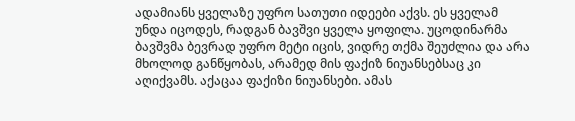ადამიანს ყველაზე უფრო სათუთი იდეები აქვს. ეს ყველამ უნდა იცოდეს, რადგან ბავშვი ყველა ყოფილა. უცოდინარმა ბავშვმა ბევრად უფრო მეტი იცის, ვიდრე თქმა შეუძლია და არა მხოლოდ განწყობას, არამედ მის ფაქიზ ნიუანსებსაც კი აღიქვამს. აქაცაა ფაქიზი ნიუანსები. ამას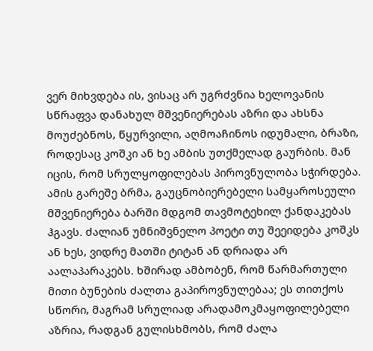ვერ მიხვდება ის, ვისაც არ უგრძვნია ხელოვანის სწრაფვა დანახულ მშვენიერებას აზრი და ახსნა მოუძებნოს, წყურვილი, აღმოაჩინოს იდუმალი, ბრაზი, როდესაც კოშკი ან ხე ამბის უთქმელად გაურბის. მან იცის, რომ სრულყოფილებას პიროვნულობა სჭირდება. ამის გარეშე ბრმა, გაუცნობიერებელი სამყაროსეული მშვენიერება ბარში მდგომ თავმოტეხილ ქანდაკებას ჰგავს. ძალიან უმნიშვნელო პოეტი თუ შეეიდება კოშკს ან ხეს, ვიდრე მათში ტიტან ან დრიადა არ აალაპარაკებს. ხშირად ამბობენ, რომ წარმართული მითი ბუნების ძალთა გაპიროვნულებაა; ეს თითქოს სწორი, მაგრამ სრულიად არადამოკმაყოფილებელი აზრია, რადგან გულისხმობს, რომ ძალა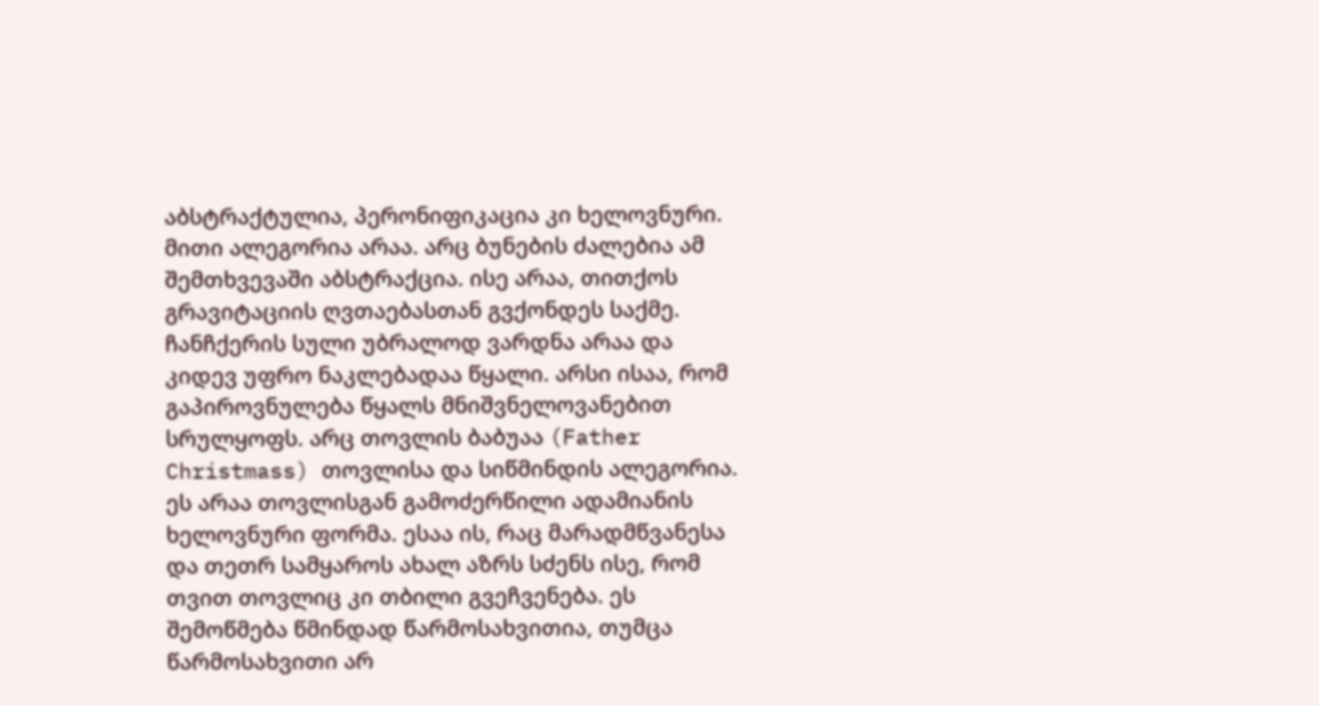აბსტრაქტულია, პერონიფიკაცია კი ხელოვნური. მითი ალეგორია არაა. არც ბუნების ძალებია ამ შემთხვევაში აბსტრაქცია. ისე არაა, თითქოს გრავიტაციის ღვთაებასთან გვქონდეს საქმე. ჩანჩქერის სული უბრალოდ ვარდნა არაა და კიდევ უფრო ნაკლებადაა წყალი. არსი ისაა, რომ გაპიროვნულება წყალს მნიშვნელოვანებით სრულყოფს. არც თოვლის ბაბუაა (Father Christmass) თოვლისა და სიწმინდის ალეგორია. ეს არაა თოვლისგან გამოძერწილი ადამიანის ხელოვნური ფორმა. ესაა ის, რაც მარადმწვანესა და თეთრ სამყაროს ახალ აზრს სძენს ისე, რომ თვით თოვლიც კი თბილი გვეჩვენება. ეს შემოწმება წმინდად წარმოსახვითია, თუმცა წარმოსახვითი არ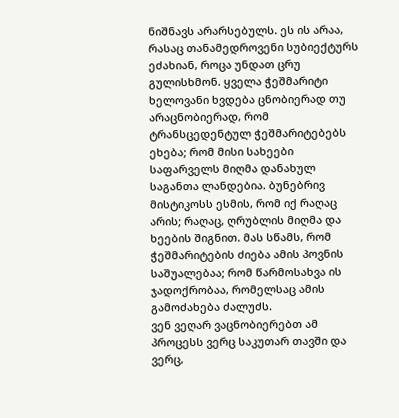ნიშნავს არარსებულს. ეს ის არაა, რასაც თანამედროვენი სუბიექტურს ეძახიან, როცა უნდათ ცრუ გულისხმონ. ყველა ჭეშმარიტი ხელოვანი ხვდება ცნობიერად თუ არაცნობიერად, რომ ტრანსცედენტულ ჭეშმარიტებებს ეხება; რომ მისი სახეები საფარველს მიღმა დანახულ საგანთა ლანდებია. ბუნებრივ მისტიკოსს ესმის, რომ იქ რაღაც არის; რაღაც, ღრუბლის მიღმა და ხეების შიგნით. მას სწამს, რომ ჭეშმარიტების ძიება ამის პოვნის საშუალებაა; რომ წარმოსახვა ის ჯადოქრობაა, რომელსაც ამის გამოძახება ძალუძს.
ვენ ვეღარ ვაცნობიერებთ ამ პროცესს ვერც საკუთარ თავში და ვერც,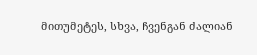მითუმეტეს, სხვა, ჩვენგან ძალიან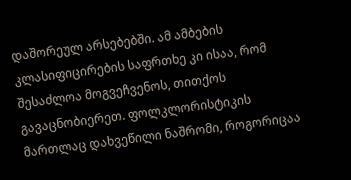დაშორეულ არსებებში. ამ ამბების კლასიფიცირების საფრთხე კი ისაა, რომ შესაძლოა მოგვეჩვენოს, თითქოს გავაცნობიერეთ. ფოლკლორისტიკის მართლაც დახვეწილი ნაშრომი, როგორიცაა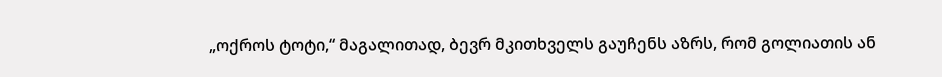„ოქროს ტოტი,“ მაგალითად, ბევრ მკითხველს გაუჩენს აზრს, რომ გოლიათის ან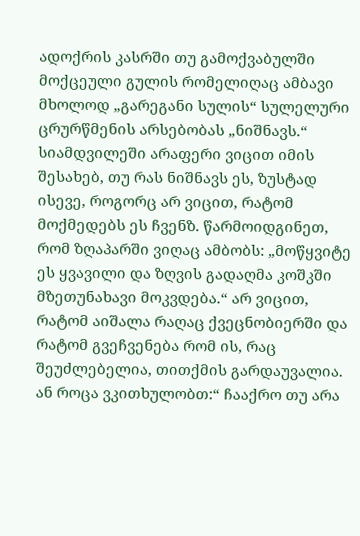ადოქრის კასრში თუ გამოქვაბულში მოქცეული გულის რომელიღაც ამბავი მხოლოდ „გარეგანი სულის“ სულელური ცრურწმენის არსებობას „ნიშნავს.“ სიამდვილეში არაფერი ვიცით იმის შესახებ, თუ რას ნიშნავს ეს, ზუსტად ისევე, როგორც არ ვიცით, რატომ მოქმედებს ეს ჩვენზ. წარმოიდგინეთ, რომ ზღაპარში ვიღაც ამბობს: „მოწყვიტე ეს ყვავილი და ზღვის გადაღმა კოშკში მზეთუნახავი მოკვდება.“ არ ვიცით, რატომ აიშალა რაღაც ქვეცნობიერში და რატომ გვეჩვენება რომ ის, რაც შეუძლებელია, თითქმის გარდაუვალია. ან როცა ვკითხულობთ:“ ჩააქრო თუ არა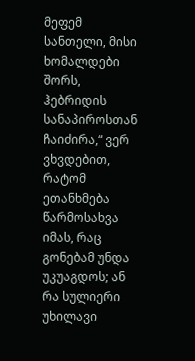მეფემ სანთელი, მისი ხომალდები შორს, ჰებრიდის სანაპიროსთან ჩაიძირა,“ ვერ ვხვდებით, რატომ ეთანხმება წარმოსახვა იმას, რაც გონებამ უნდა უკუაგდოს; ან რა სულიერი უხილავი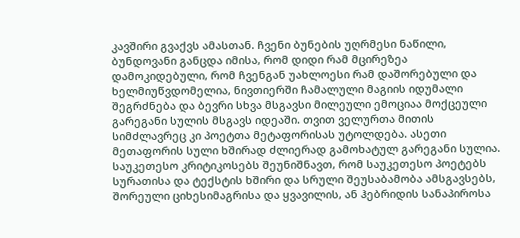კავშირი გვაქვს ამასთან. ჩვენი ბუნების უღრმესი ნაწილი, ბუნდოვანი განცდა იმისა, რომ დიდი რამ მცირეზეა დამოკიდებული, რომ ჩვენგან უახლოესი რამ დაშორებული და ხელმიუწვდომელია, ნივთიერში ჩამალული მაგიის იდუმალი შეგრძნება და ბევრი სხვა მსგავსი მილეული ემოციაა მოქცეული გარეგანი სულის მსგავს იდეაში. თვით ველურთა მითის სიმძლავრეც კი პოეტთა მეტაფორისას უტოლდება. ასეთი მეთაფორის სული ხშირად ძლიერად გამოხატულ გარეგანი სულია. საუკეთესო კრიტიკოსებს შეუნიშნავთ, რომ საუკეთესო პოეტებს სურათისა და ტექსტის ხშირი და სრული შეუსაბამობა ამსგავსებს, შორეული ციხესიმაგრისა და ყვავილის, ან ჰებრიდის სანაპიროსა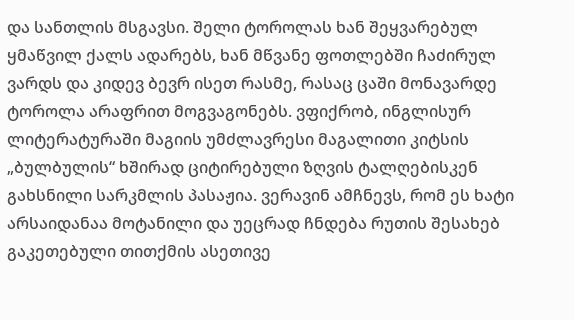და სანთლის მსგავსი. შელი ტოროლას ხან შეყვარებულ ყმაწვილ ქალს ადარებს, ხან მწვანე ფოთლებში ჩაძირულ ვარდს და კიდევ ბევრ ისეთ რასმე, რასაც ცაში მონავარდე ტოროლა არაფრით მოგვაგონებს. ვფიქრობ, ინგლისურ ლიტერატურაში მაგიის უმძლავრესი მაგალითი კიტსის „ბულბულის“ ხშირად ციტირებული ზღვის ტალღებისკენ გახსნილი სარკმლის პასაჟია. ვერავინ ამჩნევს, რომ ეს ხატი არსაიდანაა მოტანილი და უეცრად ჩნდება რუთის შესახებ გაკეთებული თითქმის ასეთივე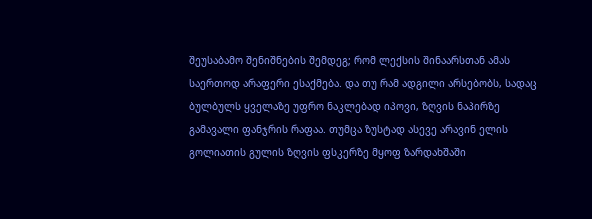შეუსაბამო შენიშნების შემდეგ; რომ ლექსის შინაარსთან ამას საერთოდ არაფერი ესაქმება. და თუ რამ ადგილი არსებობს, სადაც ბულბულს ყველაზე უფრო ნაკლებად იპოვი, ზღვის ნაპირზე გამავალი ფანჯრის რაფაა. თუმცა ზუსტად ასევე არავინ ელის გოლიათის გულის ზღვის ფსკერზე მყოფ ზარდახშაში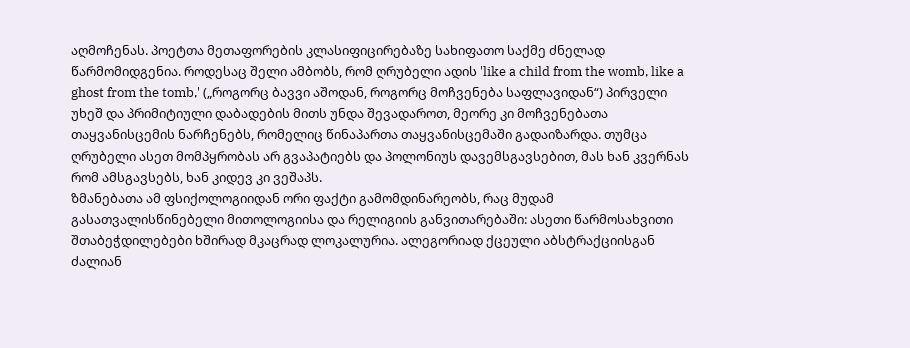აღმოჩენას. პოეტთა მეთაფორების კლასიფიცირებაზე სახიფათო საქმე ძნელად წარმომიდგენია. როდესაც შელი ამბობს, რომ ღრუბელი ადის 'like a child from the womb, like a ghost from the tomb,' („როგორც ბავვი აშოდან, როგორც მოჩვენება საფლავიდან“) პირველი უხეშ და პრიმიტიული დაბადების მითს უნდა შევადაროთ, მეორე კი მოჩვენებათა თაყვანისცემის ნარჩენებს, რომელიც წინაპართა თაყვანისცემაში გადაიზარდა. თუმცა ღრუბელი ასეთ მომპყრობას არ გვაპატიებს და პოლონიუს დავემსგავსებით, მას ხან კვერნას რომ ამსგავსებს, ხან კიდევ კი ვეშაპს.
ზმანებათა ამ ფსიქოლოგიიდან ორი ფაქტი გამომდინარეობს, რაც მუდამ გასათვალისწინებელი მითოლოგიისა და რელიგიის განვითარებაში: ასეთი წარმოსახვითი შთაბეჭდილებები ხშირად მკაცრად ლოკალურია. ალეგორიად ქცეული აბსტრაქციისგან ძალიან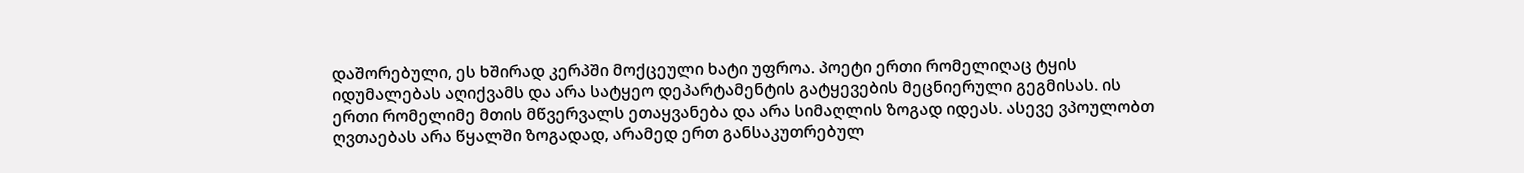დაშორებული, ეს ხშირად კერპში მოქცეული ხატი უფროა. პოეტი ერთი რომელიღაც ტყის იდუმალებას აღიქვამს და არა სატყეო დეპარტამენტის გატყევების მეცნიერული გეგმისას. ის ერთი რომელიმე მთის მწვერვალს ეთაყვანება და არა სიმაღლის ზოგად იდეას. ასევე ვპოულობთ ღვთაებას არა წყალში ზოგადად, არამედ ერთ განსაკუთრებულ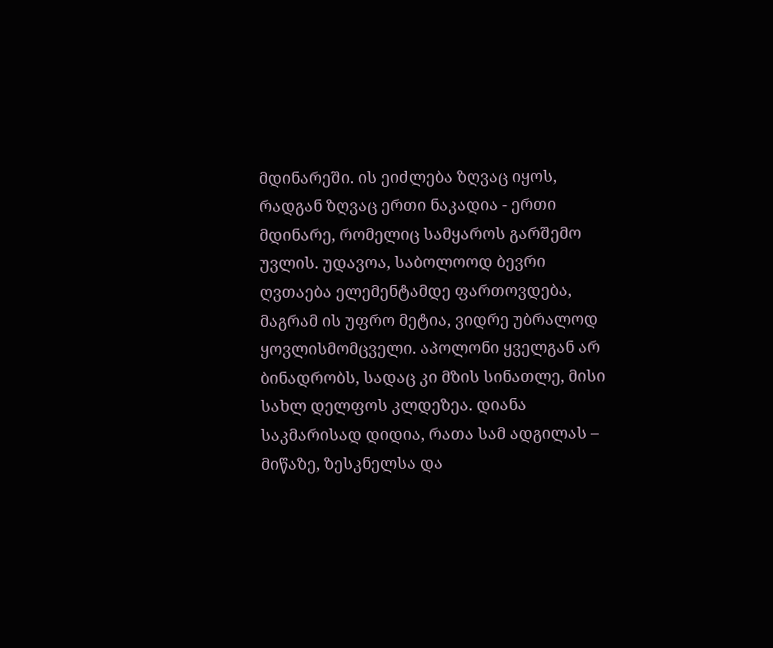მდინარეში. ის ეიძლება ზღვაც იყოს, რადგან ზღვაც ერთი ნაკადია - ერთი მდინარე, რომელიც სამყაროს გარშემო უვლის. უდავოა, საბოლოოდ ბევრი ღვთაება ელემენტამდე ფართოვდება, მაგრამ ის უფრო მეტია, ვიდრე უბრალოდ ყოვლისმომცველი. აპოლონი ყველგან არ ბინადრობს, სადაც კი მზის სინათლე, მისი სახლ დელფოს კლდეზეა. დიანა საკმარისად დიდია, რათა სამ ადგილას – მიწაზე, ზესკნელსა და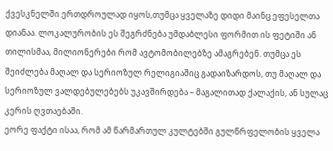ქვესკნელში ერთდროულად იყოს,თუმცა ყველაზე დიდი მაინც ეფესელთა დიანაა. ლოკალურობის ეს შეგრძნება უმდაბლესი ფორმით ის ფეტიში ან თილისმაა, მილიონერები რომ ავტომობილებზე ამაგრებენ. თუმცა ეს შეიძლება მაღალ და სერიოზულ რელიგიაშიც გადაიზარდოს, თუ მაღალ და სერიოზულ ვალდებულებებს უკავშირდება – მაგალითად ქალაქის, ან სულაც კერის ღვთაებაში.
ეორე ფაქტი ისაა, რომ ამ წარმართულ კულტებში გულწრფელობის ყველა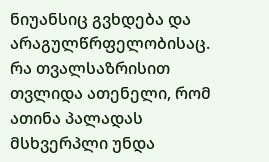ნიუანსიც გვხდება და არაგულწრფელობისაც. რა თვალსაზრისით თვლიდა ათენელი, რომ ათინა პალადას მსხვერპლი უნდა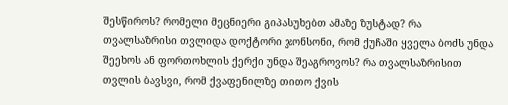შესწიროს? რომელი მეცნიერი გიპასუხებთ ამაზე ზუსტად? რა თვალსაზრისი თვლიდა დოქტორი ჯონსონი, რომ ქუჩაში ყველა ბოძს უნდა შეეხოს ან ფორთოხლის ქერქი უნდა შეაგროვოს? რა თვალსაზრისით თვლის ბავსვი, რომ ქვაფენილზე თითო ქვის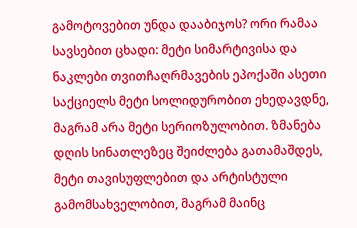გამოტოვებით უნდა დააბიჯოს? ორი რამაა სავსებით ცხადი: მეტი სიმარტივისა და ნაკლები თვითჩაღრმავების ეპოქაში ასეთი საქციელს მეტი სოლიდურობით ეხედავდნე, მაგრამ არა მეტი სერიოზულობით. ზმანება დღის სინათლეზეც შეიძლება გათამაშდეს, მეტი თავისუფლებით და არტისტული გამომსახველობით, მაგრამ მაინც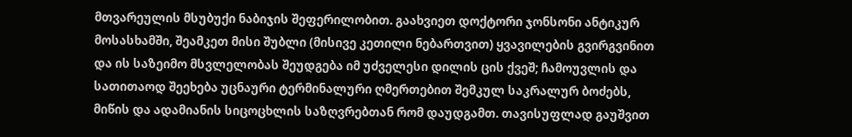მთვარეულის მსუბუქი ნაბიჯის შეფერილობით. გაახვიეთ დოქტორი ჯონსონი ანტიკურ მოსასხამში, შეამკეთ მისი შუბლი (მისივე კეთილი ნებართვით) ყვავილების გვირგვინით და ის საზეიმო მსვლელობას შეუდგება იმ უძველესი დილის ცის ქვეშ; ჩამოუვლის და სათითაოდ შეეხება უცნაური ტერმინალური ღმერთებით შემკულ საკრალურ ბოძებს, მიწის და ადამიანის სიცოცხლის საზღვრებთან რომ დაუდგამთ. თავისუფლად გაუშვით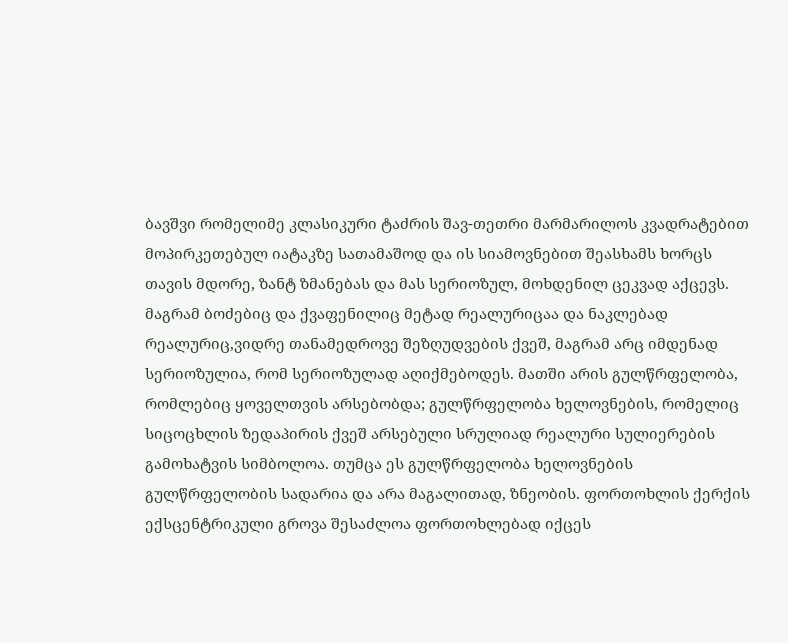ბავშვი რომელიმე კლასიკური ტაძრის შავ-თეთრი მარმარილოს კვადრატებით მოპირკეთებულ იატაკზე სათამაშოდ და ის სიამოვნებით შეასხამს ხორცს თავის მდორე, ზანტ ზმანებას და მას სერიოზულ, მოხდენილ ცეკვად აქცევს. მაგრამ ბოძებიც და ქვაფენილიც მეტად რეალურიცაა და ნაკლებად რეალურიც,ვიდრე თანამედროვე შეზღუდვების ქვეშ, მაგრამ არც იმდენად სერიოზულია, რომ სერიოზულად აღიქმებოდეს. მათში არის გულწრფელობა, რომლებიც ყოველთვის არსებობდა; გულწრფელობა ხელოვნების, რომელიც სიცოცხლის ზედაპირის ქვეშ არსებული სრულიად რეალური სულიერების გამოხატვის სიმბოლოა. თუმცა ეს გულწრფელობა ხელოვნების გულწრფელობის სადარია და არა მაგალითად, ზნეობის. ფორთოხლის ქერქის ექსცენტრიკული გროვა შესაძლოა ფორთოხლებად იქცეს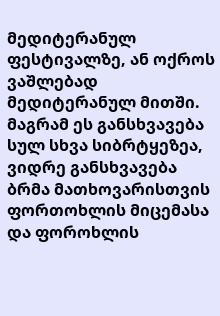მედიტერანულ ფესტივალზე, ან ოქროს ვაშლებად მედიტერანულ მითში. მაგრამ ეს განსხვავება სულ სხვა სიბრტყეზეა, ვიდრე განსხვავება ბრმა მათხოვარისთვის ფორთოხლის მიცემასა და ფოროხლის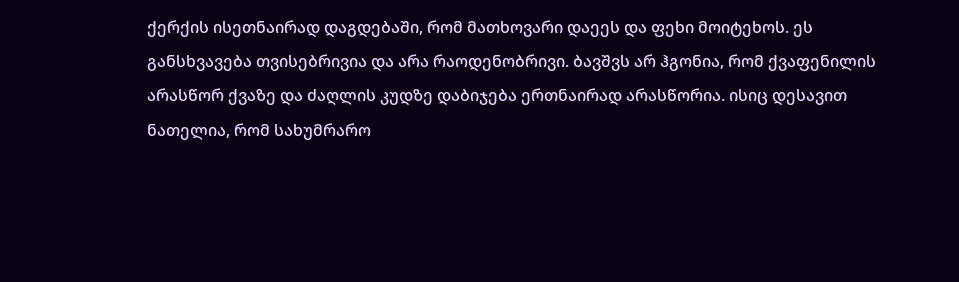ქერქის ისეთნაირად დაგდებაში, რომ მათხოვარი დაეეს და ფეხი მოიტეხოს. ეს განსხვავება თვისებრივია და არა რაოდენობრივი. ბავშვს არ ჰგონია, რომ ქვაფენილის არასწორ ქვაზე და ძაღლის კუდზე დაბიჯება ერთნაირად არასწორია. ისიც დესავით ნათელია, რომ სახუმრარო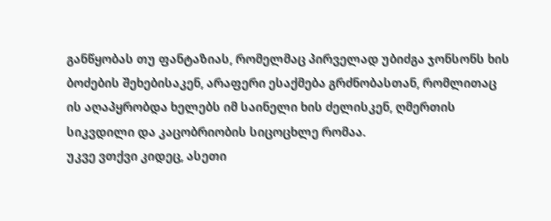განწყობას თუ ფანტაზიას, რომელმაც პირველად უბიძგა ჯონსონს ხის ბოძების შეხებისაკენ, არაფერი ესაქმება გრძნობასთან, რომლითაც ის აღაპყრობდა ხელებს იმ საინელი ხის ძელისკენ, ღმერთის სიკვდილი და კაცობრიობის სიცოცხლე რომაა.
უკვე ვთქვი კიდეც, ასეთი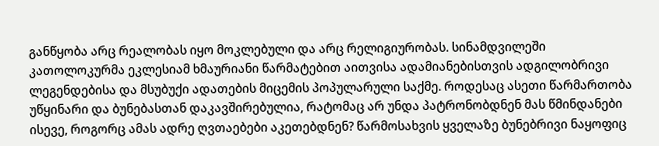განწყობა არც რეალობას იყო მოკლებული და არც რელიგიურობას. სინამდვილეში კათოლოკურმა ეკლესიამ ხმაურიანი წარმატებით აითვისა ადამიანებისთვის ადგილობრივი ლეგენდებისა და მსუბუქი ადათების მიცემის პოპულარული საქმე. როდესაც ასეთი წარმართობა უწყინარი და ბუნებასთან დაკავშირებულია, რატომაც არ უნდა პატრონობდნენ მას წმინდანები ისევე, როგორც ამას ადრე ღვთაებები აკეთებდნენ? წარმოსახვის ყველაზე ბუნებრივი ნაყოფიც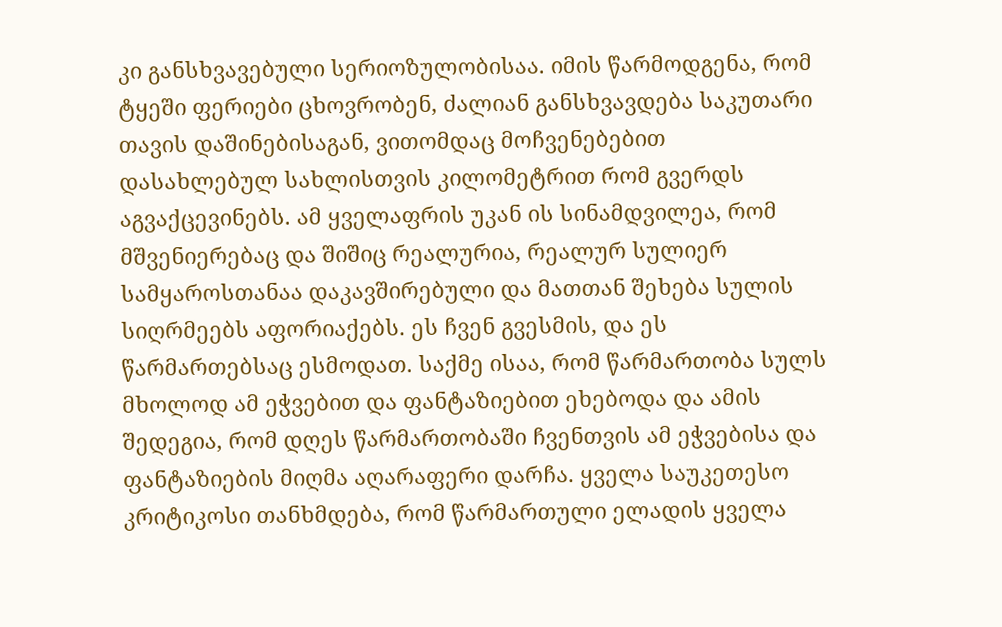კი განსხვავებული სერიოზულობისაა. იმის წარმოდგენა, რომ ტყეში ფერიები ცხოვრობენ, ძალიან განსხვავდება საკუთარი თავის დაშინებისაგან, ვითომდაც მოჩვენებებით დასახლებულ სახლისთვის კილომეტრით რომ გვერდს აგვაქცევინებს. ამ ყველაფრის უკან ის სინამდვილეა, რომ მშვენიერებაც და შიშიც რეალურია, რეალურ სულიერ სამყაროსთანაა დაკავშირებული და მათთან შეხება სულის სიღრმეებს აფორიაქებს. ეს ჩვენ გვესმის, და ეს წარმართებსაც ესმოდათ. საქმე ისაა, რომ წარმართობა სულს მხოლოდ ამ ეჭვებით და ფანტაზიებით ეხებოდა და ამის შედეგია, რომ დღეს წარმართობაში ჩვენთვის ამ ეჭვებისა და ფანტაზიების მიღმა აღარაფერი დარჩა. ყველა საუკეთესო კრიტიკოსი თანხმდება, რომ წარმართული ელადის ყველა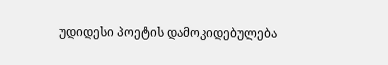უდიდესი პოეტის დამოკიდებულება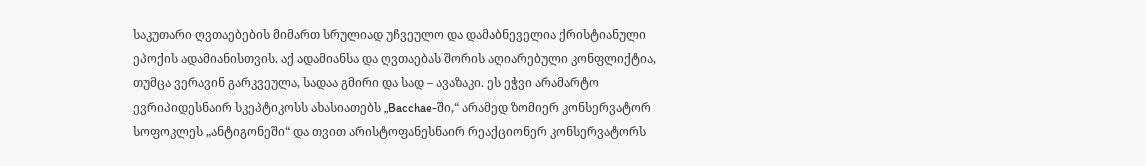საკუთარი ღვთაებების მიმართ სრულიად უჩვეულო და დამაბნეველია ქრისტიანული ეპოქის ადამიანისთვის. აქ ადამიანსა და ღვთაებას შორის აღიარებული კონფლიქტია, თუმცა ვერავინ გარკვეულა, სადაა გმირი და სად – ავაზაკი. ეს ეჭვი არამარტო ევრიპიდესნაირ სკეპტიკოსს ახასიათებს „Bacchae-ში,“ არამედ ზომიერ კონსერვატორ სოფოკლეს „ანტიგონეში“ და თვით არისტოფანესნაირ რეაქციონერ კონსერვატორს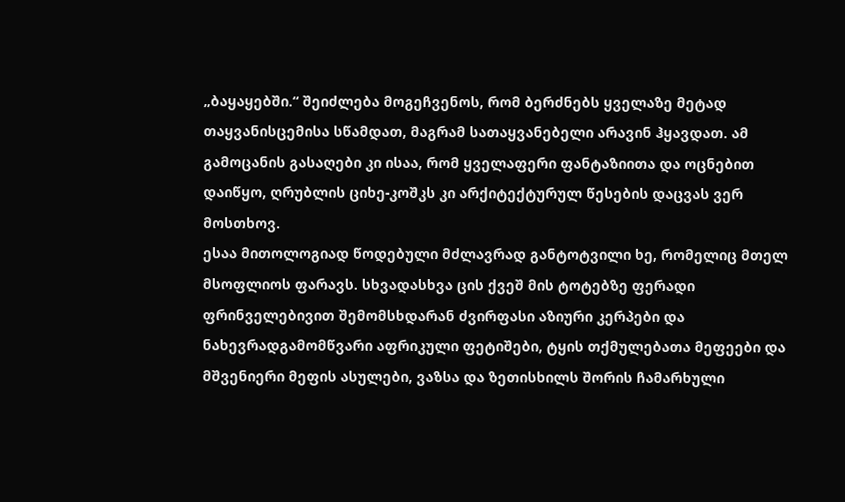„ბაყაყებში.“ შეიძლება მოგეჩვენოს, რომ ბერძნებს ყველაზე მეტად თაყვანისცემისა სწამდათ, მაგრამ სათაყვანებელი არავინ ჰყავდათ. ამ გამოცანის გასაღები კი ისაა, რომ ყველაფერი ფანტაზიითა და ოცნებით დაიწყო, ღრუბლის ციხე-კოშკს კი არქიტექტურულ წესების დაცვას ვერ მოსთხოვ.
ესაა მითოლოგიად წოდებული მძლავრად განტოტვილი ხე, რომელიც მთელ მსოფლიოს ფარავს. სხვადასხვა ცის ქვეშ მის ტოტებზე ფერადი ფრინველებივით შემომსხდარან ძვირფასი აზიური კერპები და ნახევრადგამომწვარი აფრიკული ფეტიშები, ტყის თქმულებათა მეფეები და მშვენიერი მეფის ასულები, ვაზსა და ზეთისხილს შორის ჩამარხული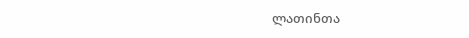ლათინთა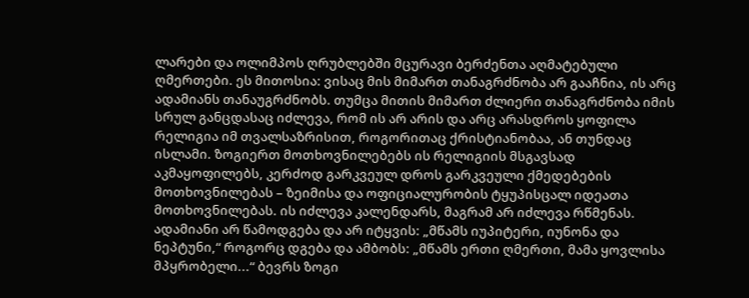ლარები და ოლიმპოს ღრუბლებში მცურავი ბერძენთა აღმატებული ღმერთები. ეს მითოსია: ვისაც მის მიმართ თანაგრძნობა არ გააჩნია, ის არც ადამიანს თანაუგრძნობს. თუმცა მითის მიმართ ძლიერი თანაგრძნობა იმის სრულ განცდასაც იძლევა, რომ ის არ არის და არც არასდროს ყოფილა რელიგია იმ თვალსაზრისით, როგორითაც ქრისტიანობაა, ან თუნდაც ისლამი. ზოგიერთ მოთხოვნილებებს ის რელიგიის მსგავსად აკმაყოფილებს, კერძოდ გარკვეულ დროს გარკვეული ქმედებების მოთხოვნილებას – ზეიმისა და ოფიციალურობის ტყუპისცალ იდეათა მოთხოვნილებას. ის იძლევა კალენდარს, მაგრამ არ იძლევა რწმენას. ადამიანი არ წამოდგება და არ იტყვის: „მწამს იუპიტერი, იუნონა და ნეპტუნი,“ როგორც დგება და ამბობს: „მწამს ერთი ღმერთი, მამა ყოვლისა მპყრობელი...“ ბევრს ზოგი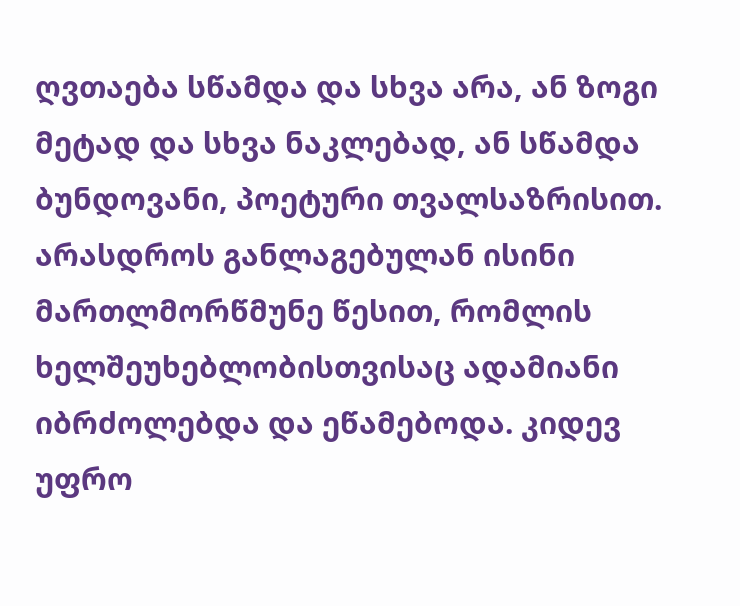ღვთაება სწამდა და სხვა არა, ან ზოგი მეტად და სხვა ნაკლებად, ან სწამდა ბუნდოვანი, პოეტური თვალსაზრისით. არასდროს განლაგებულან ისინი მართლმორწმუნე წესით, რომლის ხელშეუხებლობისთვისაც ადამიანი იბრძოლებდა და ეწამებოდა. კიდევ უფრო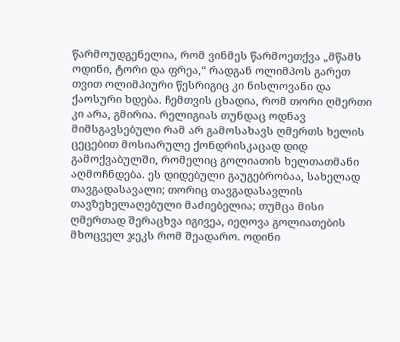წარმოუდგენელია, რომ ვინმეს წარმოეთქვა „მწამს ოდინი, ტორი და ფრეა,“ რადგან ოლიმპოს გარეთ თვით ოლიმპიური წესრიგიც კი ნისლოვანი და ქაოსური ხდება. ჩემთვის ცხადია, რომ თორი ღმერთი კი არა, გმირია. რელიგიას თუნდაც ოდნავ მიმსგავსებული რამ არ გამოსახავს ღმერთს ხელის ცეცებით მოსიარულე ქონდრისკაცად დიდ გამოქვაბულში, რომელიც გოლიათის ხელთათმანი აღმოჩნდება. ეს დიდებული გაუგებრობაა, სახელად თავგადასავალი; თორიც თავგადასავლის თავზეხელაღებული მაძიებელია; თუმცა მისი ღმერთად შერაცხვა იგივეა, იეღოვა გოლიათების მხოცველ ჯეკს რომ შეადარო. ოდინი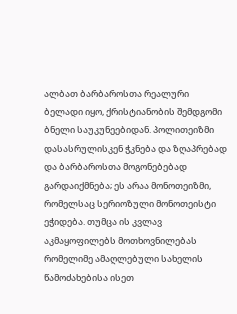ალბათ ბარბაროსთა რეალური ბელადი იყო, ქრისტიანობის შემდგომი ბნელი საუკუნეებიდან. პოლითეიზმი დასასრულისკენ ჭკნება და ზღაპრებად და ბარბაროსთა მოგონებებად გარდაიქმნება; ეს არაა მონოთეიზმი, რომელსაც სერიოზული მონოთეისტი ეჭიდება. თუმცა ის კვლავ აკმაყოფილებს მოთხოვნილებას რომელიმე ამაღლებული სახელის წამოძახებისა ისეთ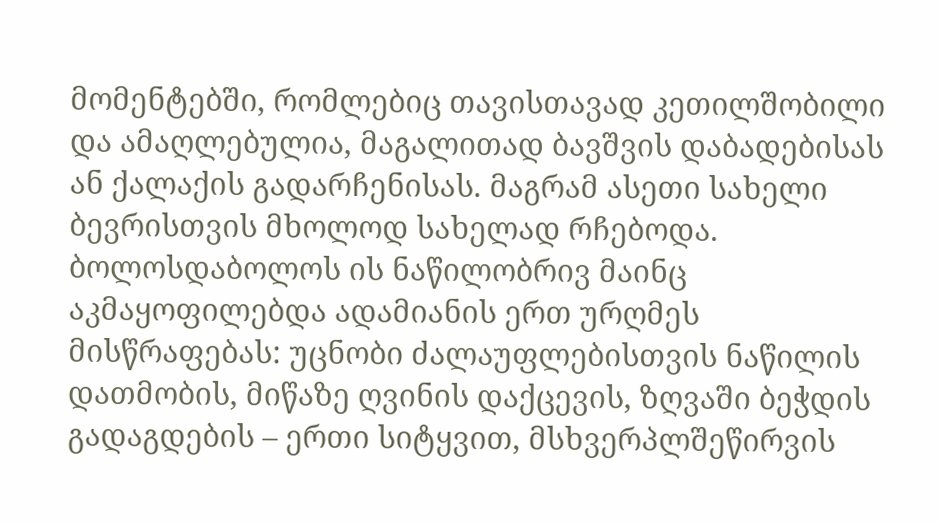მომენტებში, რომლებიც თავისთავად კეთილშობილი და ამაღლებულია, მაგალითად ბავშვის დაბადებისას ან ქალაქის გადარჩენისას. მაგრამ ასეთი სახელი ბევრისთვის მხოლოდ სახელად რჩებოდა. ბოლოსდაბოლოს ის ნაწილობრივ მაინც აკმაყოფილებდა ადამიანის ერთ ურღმეს მისწრაფებას: უცნობი ძალაუფლებისთვის ნაწილის დათმობის, მიწაზე ღვინის დაქცევის, ზღვაში ბეჭდის გადაგდების – ერთი სიტყვით, მსხვერპლშეწირვის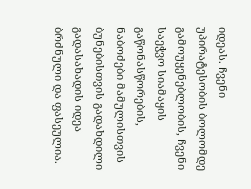იდეას. ჩვენი უპირატესობის ბოლომდე გამოუყენებლობის, ჩვენი საეჭვო სიამაყის გაწონასწორების, ნაბოძები მამულისთვის ბუნებისთვის გადახდილი გადასახადის იდეა ბრძნული და ფასეულია.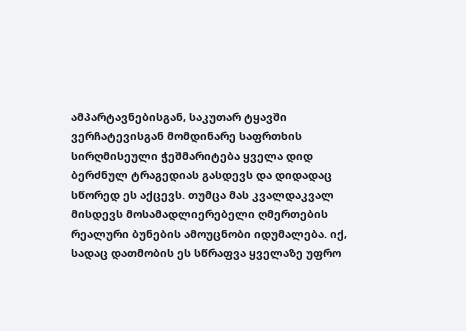ამპარტავნებისგან, საკუთარ ტყავში ვერჩატევისგან მომდინარე საფრთხის სირღმისეული ჭეშმარიტება ყველა დიდ ბერძნულ ტრაგედიას გასდევს და დიდადაც სწორედ ეს აქცევს. თუმცა მას კვალდაკვალ მისდევს მოსამადლიერებელი ღმერთების რეალური ბუნების ამოუცნობი იდუმალება. იქ, სადაც დათმობის ეს სწრაფვა ყველაზე უფრო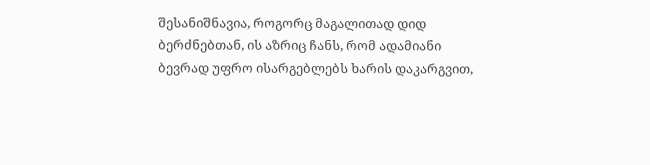შესანიშნავია, როგორც მაგალითად დიდ ბერძნებთან, ის აზრიც ჩანს, რომ ადამიანი ბევრად უფრო ისარგებლებს ხარის დაკარგვით,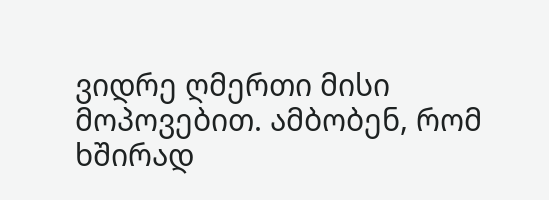ვიდრე ღმერთი მისი მოპოვებით. ამბობენ, რომ ხშირად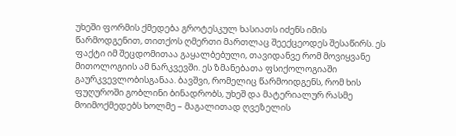უხეში ფორმის ქმედება გროტესკულ ხასიათს იძენს იმის წარმოდგენით, თითქოს ღმერთი მართლაც შეექცეოდეს შესაწირს. ეს ფაქტი იმ შეცდომითაა გაყალბებული, თავიდანვე რომ მოვიყვანე მითოლოგიის ამ ნარკვევში. ეს ზმანებათა ფსიქოლოგიაში გაურკვევლობისგანაა. ბავშვი, რომელიც წარმოიდგენს, რომ ხის ფუღუროში გობლინი ბინადრობს, უხეშ და მატერიალურ რასმე მოიმოქმედებს ხოლმე – მაგალითად ღვეზელის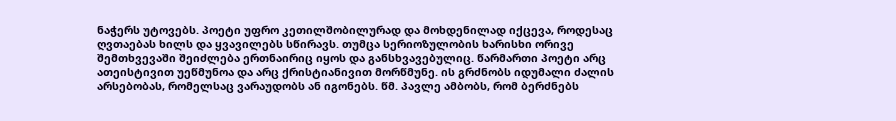ნაჭერს უტოვებს. პოეტი უფრო კეთილშობილურად და მოხდენილად იქცევა, როდესაც ღვთაებას ხილს და ყვავილებს სწირავს. თუმცა სერიოზულობის ხარისხი ორივე შემთხვევაში შეიძლება ერთნაირიც იყოს და განსხვავებულიც. წარმართი პოეტი არც ათეისტივით უეწმუნოა და არც ქრისტიანივით მორწმუნე. ის გრძნობს იდუმალი ძალის არსებობას, რომელსაც ვარაუდობს ან იგონებს. წმ. პავლე ამბობს, რომ ბერძნებს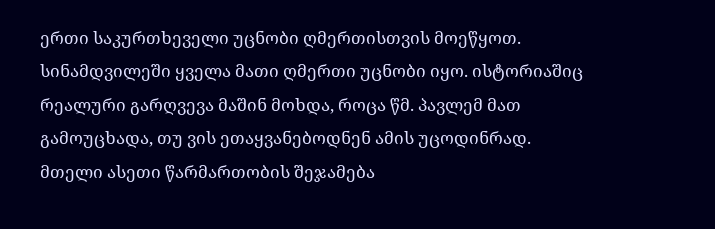ერთი საკურთხეველი უცნობი ღმერთისთვის მოეწყოთ. სინამდვილეში ყველა მათი ღმერთი უცნობი იყო. ისტორიაშიც რეალური გარღვევა მაშინ მოხდა, როცა წმ. პავლემ მათ გამოუცხადა, თუ ვის ეთაყვანებოდნენ ამის უცოდინრად.
მთელი ასეთი წარმართობის შეჯამება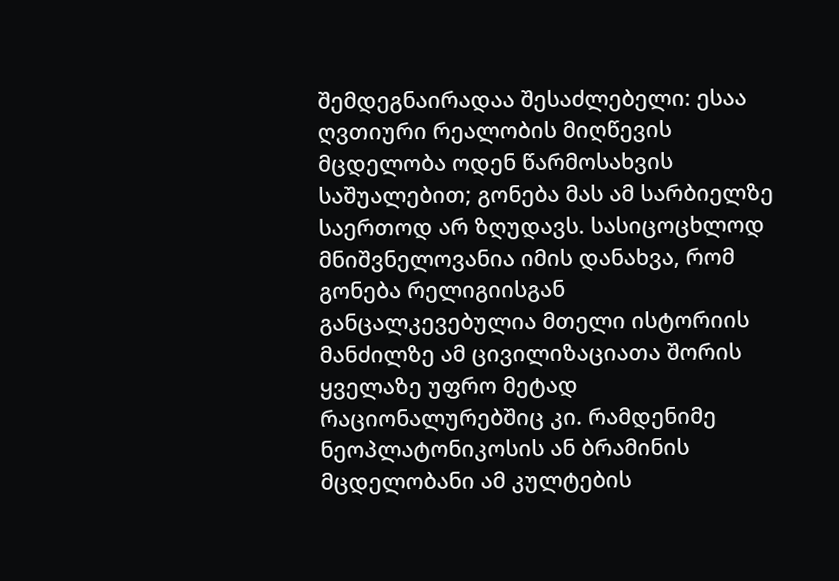შემდეგნაირადაა შესაძლებელი: ესაა ღვთიური რეალობის მიღწევის მცდელობა ოდენ წარმოსახვის საშუალებით; გონება მას ამ სარბიელზე საერთოდ არ ზღუდავს. სასიცოცხლოდ მნიშვნელოვანია იმის დანახვა, რომ გონება რელიგიისგან განცალკევებულია მთელი ისტორიის მანძილზე ამ ცივილიზაციათა შორის ყველაზე უფრო მეტად რაციონალურებშიც კი. რამდენიმე ნეოპლატონიკოსის ან ბრამინის მცდელობანი ამ კულტების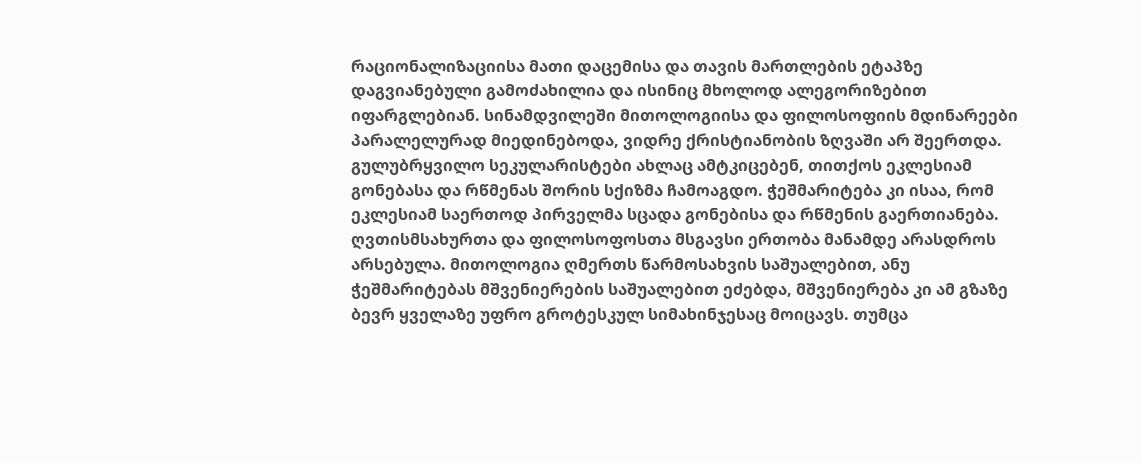რაციონალიზაციისა მათი დაცემისა და თავის მართლების ეტაპზე დაგვიანებული გამოძახილია და ისინიც მხოლოდ ალეგორიზებით იფარგლებიან. სინამდვილეში მითოლოგიისა და ფილოსოფიის მდინარეები პარალელურად მიედინებოდა, ვიდრე ქრისტიანობის ზღვაში არ შეერთდა. გულუბრყვილო სეკულარისტები ახლაც ამტკიცებენ, თითქოს ეკლესიამ გონებასა და რწმენას შორის სქიზმა ჩამოაგდო. ჭეშმარიტება კი ისაა, რომ ეკლესიამ საერთოდ პირველმა სცადა გონებისა და რწმენის გაერთიანება. ღვთისმსახურთა და ფილოსოფოსთა მსგავსი ერთობა მანამდე არასდროს არსებულა. მითოლოგია ღმერთს წარმოსახვის საშუალებით, ანუ ჭეშმარიტებას მშვენიერების საშუალებით ეძებდა, მშვენიერება კი ამ გზაზე ბევრ ყველაზე უფრო გროტესკულ სიმახინჯესაც მოიცავს. თუმცა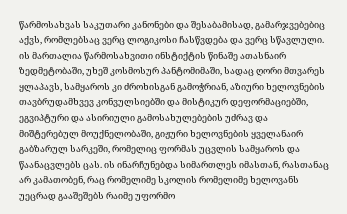წარმოსახვას საკუთარი კანონები და შესაბამისად, გამარჯვებებიც აქვს, რომლებსაც ვერც ლოგიკოსი ჩასწვდება და ვერც სწავლული. ის მართალია წარმოსახვითი ინსტიქტის წინაშე ათასნაირ ზედმეტობაში, უხეშ კოსმოსურ პანტომიმაში, სადაც ღორი მთვარეს ყლაპავს, სამყაროს კი ძროხისგან გამოჭრიან, აზიური ხელოვნების თავბრუდამხვევ კონვულსიებში და მისტიკურ დეფორმაციებში, ეგვიპტური და ასირიული გამოსახულებების უძრავ და მიშტერებულ მოუქნელობაში, გიჟური ხელოვნების ყველანაირ გაბზარულ სარკეში, რომელიც ფორმას უცვლის სამყაროს და წაანაცვლებს ცას. ის ინარჩუნებდა სიმართლეს იმასთან, რასთანაც არ კამათობენ, რაც რომელიმე სკოლის რომელიმე ხელოვანს უეცრად გააშეშებს რაიმე უფორმო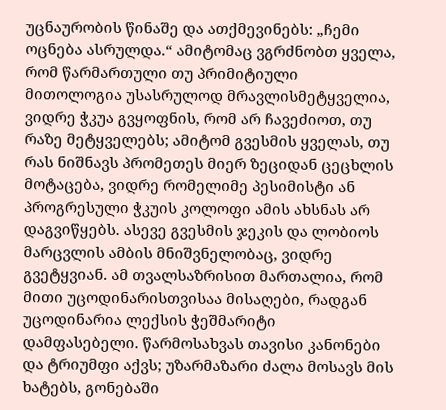უცნაურობის წინაშე და ათქმევინებს: „ჩემი ოცნება ასრულდა.“ ამიტომაც ვგრძნობთ ყველა, რომ წარმართული თუ პრიმიტიული მითოლოგია უსასრულოდ მრავლისმეტყველია, ვიდრე ჭკუა გვყოფნის, რომ არ ჩავეძიოთ, თუ რაზე მეტყველებს; ამიტომ გვესმის ყველას, თუ რას ნიშნავს პრომეთეს მიერ ზეციდან ცეცხლის მოტაცება, ვიდრე რომელიმე პესიმისტი ან პროგრესული ჭკუის კოლოფი ამის ახსნას არ დაგვიწყებს. ასევე გვესმის ჯეკის და ლობიოს მარცვლის ამბის მნიშვნელობაც, ვიდრე გვეტყვიან. ამ თვალსაზრისით მართალია, რომ მითი უცოდინარისთვისაა მისაღები, რადგან უცოდინარია ლექსის ჭეშმარიტი დამფასებელი. წარმოსახვას თავისი კანონები და ტრიუმფი აქვს; უზარმაზარი ძალა მოსავს მის ხატებს, გონებაში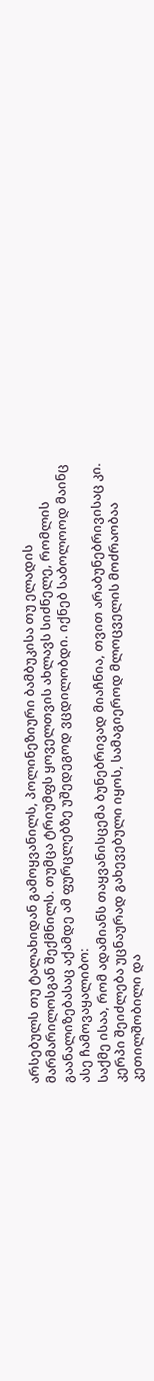არსებულს თუ ტალახიდან გამოყვანილს, პოლინეზიური ბამბუკისა თუ ელადის მარმარილოსგან შექმნილს. თუმცა ტრიუმფს ყოველთვის ახლავს სიძნელე, რომლის გაანალიზებასაც აქამდე ამ ფურცლებზე უშედეგოდ ვცდილობდი. იქნებ საბოლოოდ მაინც ასე ჩამოვაყალიბო:
საქმე ისაა, რომ ადამიანს თაყვანისცემა ბუნებრივად მიაჩნია, თვით არაბუნებრივისაც კი. კერპი შეიძლება უცნაურად გახევებული იყოს, სამაგიეროდ მლოცველის მოძრაობაა კეთილშობილი და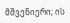მშვენიერი; ის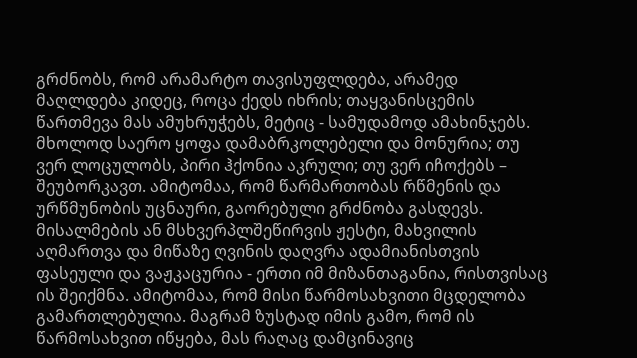გრძნობს, რომ არამარტო თავისუფლდება, არამედ მაღლდება კიდეც, როცა ქედს იხრის; თაყვანისცემის წართმევა მას ამუხრუჭებს, მეტიც - სამუდამოდ ამახინჯებს. მხოლოდ საერო ყოფა დამაბრკოლებელი და მონურია; თუ ვერ ლოცულობს, პირი ჰქონია აკრული; თუ ვერ იჩოქებს – შეუბორკავთ. ამიტომაა, რომ წარმართობას რწმენის და ურწმუნობის უცნაური, გაორებული გრძნობა გასდევს. მისალმების ან მსხვერპლშეწირვის ჟესტი, მახვილის აღმართვა და მიწაზე ღვინის დაღვრა ადამიანისთვის ფასეული და ვაჟკაცურია - ერთი იმ მიზანთაგანია, რისთვისაც ის შეიქმნა. ამიტომაა, რომ მისი წარმოსახვითი მცდელობა გამართლებულია. მაგრამ ზუსტად იმის გამო, რომ ის წარმოსახვით იწყება, მას რაღაც დამცინავიც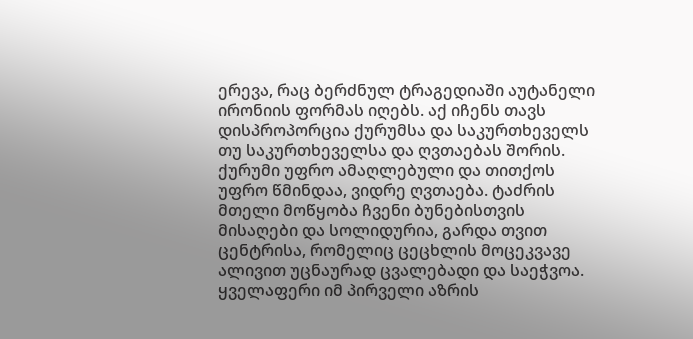ერევა, რაც ბერძნულ ტრაგედიაში აუტანელი ირონიის ფორმას იღებს. აქ იჩენს თავს დისპროპორცია ქურუმსა და საკურთხეველს თუ საკურთხეველსა და ღვთაებას შორის. ქურუმი უფრო ამაღლებული და თითქოს უფრო წმინდაა, ვიდრე ღვთაება. ტაძრის მთელი მოწყობა ჩვენი ბუნებისთვის მისაღები და სოლიდურია, გარდა თვით ცენტრისა, რომელიც ცეცხლის მოცეკვავე ალივით უცნაურად ცვალებადი და საეჭვოა. ყველაფერი იმ პირველი აზრის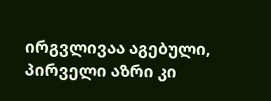ირგვლივაა აგებული, პირველი აზრი კი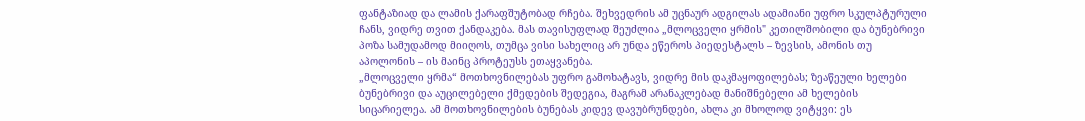ფანტაზიად და ლამის ქარაფშუტობად რჩება. შეხვედრის ამ უცნაურ ადგილას ადამიანი უფრო სკულპტურული ჩანს, ვიდრე თვით ქანდაკება. მას თავისუფლად შეუძლია „მლოცველი ყრმის" კეთილშობილი და ბუნებრივი პოზა სამუდამოდ მიიღოს, თუმცა ვისი სახელიც არ უნდა ეწეროს პიედესტალს – ზევსის, ამონის თუ აპოლონის – ის მაინც პროტეუსს ეთაყვანება.
„მლოცველი ყრმა“ მოთხოვნილებას უფრო გამოხატავს, ვიდრე მის დაკმაყოფილებას; ზეაწეული ხელები ბუნებრივი და აუცილებელი ქმედების შედეგია, მაგრამ არანაკლებად მანიშნებელი ამ ხელების სიცარიელეა. ამ მოთხოვნილების ბუნებას კიდევ დავუბრუნდები, ახლა კი მხოლოდ ვიტყვი: ეს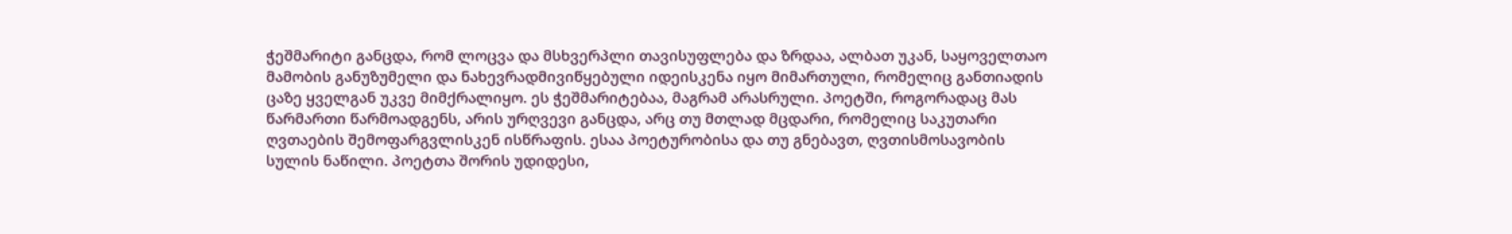ჭეშმარიტი განცდა, რომ ლოცვა და მსხვერპლი თავისუფლება და ზრდაა, ალბათ უკან, საყოველთაო მამობის განუზუმელი და ნახევრადმივიწყებული იდეისკენა იყო მიმართული, რომელიც განთიადის ცაზე ყველგან უკვე მიმქრალიყო. ეს ჭეშმარიტებაა, მაგრამ არასრული. პოეტში, როგორადაც მას წარმართი წარმოადგენს, არის ურღვევი განცდა, არც თუ მთლად მცდარი, რომელიც საკუთარი ღვთაების შემოფარგვლისკენ ისწრაფის. ესაა პოეტურობისა და თუ გნებავთ, ღვთისმოსავობის სულის ნაწილი. პოეტთა შორის უდიდესი,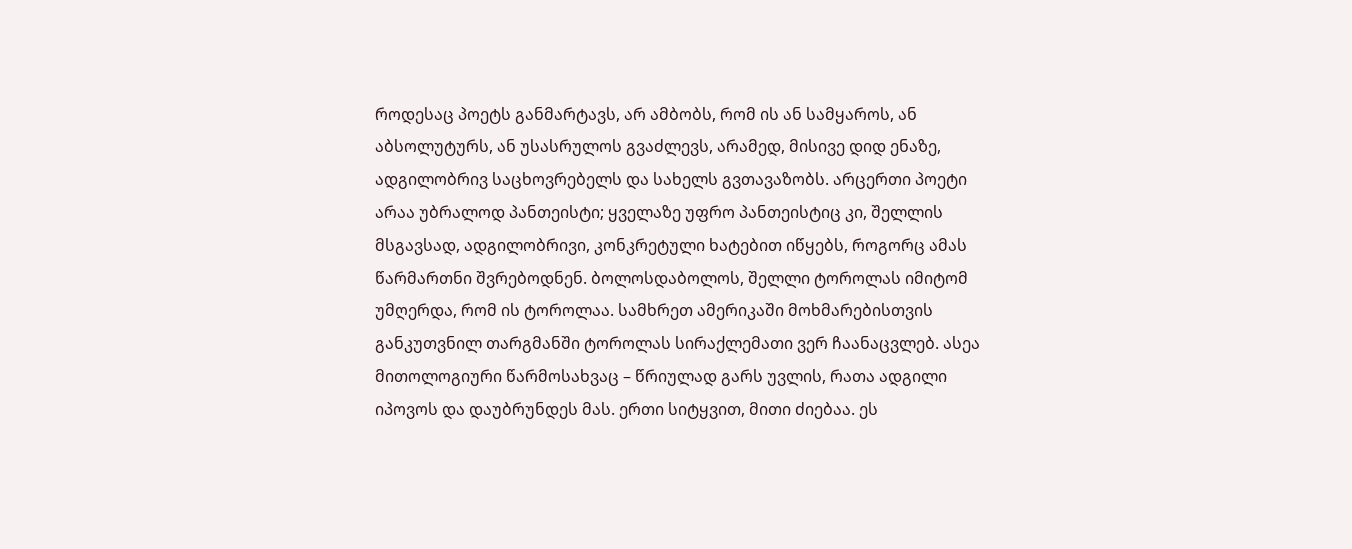როდესაც პოეტს განმარტავს, არ ამბობს, რომ ის ან სამყაროს, ან აბსოლუტურს, ან უსასრულოს გვაძლევს, არამედ, მისივე დიდ ენაზე, ადგილობრივ საცხოვრებელს და სახელს გვთავაზობს. არცერთი პოეტი არაა უბრალოდ პანთეისტი; ყველაზე უფრო პანთეისტიც კი, შელლის მსგავსად, ადგილობრივი, კონკრეტული ხატებით იწყებს, როგორც ამას წარმართნი შვრებოდნენ. ბოლოსდაბოლოს, შელლი ტოროლას იმიტომ უმღერდა, რომ ის ტოროლაა. სამხრეთ ამერიკაში მოხმარებისთვის განკუთვნილ თარგმანში ტოროლას სირაქლემათი ვერ ჩაანაცვლებ. ასეა მითოლოგიური წარმოსახვაც – წრიულად გარს უვლის, რათა ადგილი იპოვოს და დაუბრუნდეს მას. ერთი სიტყვით, მითი ძიებაა. ეს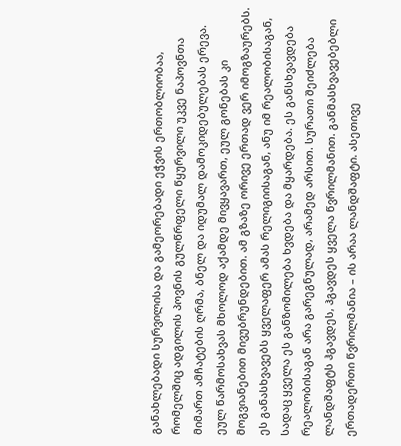განახლებადი სურვილისა და გამეორებადი ეჭვის ერთობლიობაა, რომელშიც ადგილის პოვნის გულწრფელი წყურვილი უკვე ნაპოვნთა მიმართ ამჩატების ღრმა, ბნელ და იდუმალ დამოკიდებულებას ერევა. ეულ წარმოსახვას მხოლოდ აქამდე მივყავართ, ეულ გონებას კი მოგვიანებით მივუბრუნდებით. ამ გზაზე ორივე ერთად ვერ იმოგზაურებს.
ეს განასხვავებს ყველაფერ ამას რელიგიისაგან, ანუ იმ რეალობისაგან, სადაც ყველა ეს განზომილება ხვდება და მყარდება. ეს განსხვავდება რეალობისაგან არა გარეგნულად, არამედ არსით. სურათი შეიძლება ლანდშაფტს ჰგავდეს, ჰგავდეს ყველა წვრილმანით. განმასხვავებებლი ერთადერთი წვრილმანია – ის არაა ლანდშაფტი. ასეთივე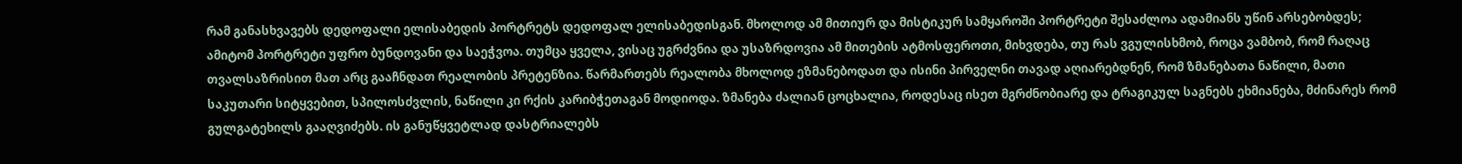რამ განასხვავებს დედოფალი ელისაბედის პორტრეტს დედოფალ ელისაბედისგან. მხოლოდ ამ მითიურ და მისტიკურ სამყაროში პორტრეტი შესაძლოა ადამიანს უწინ არსებობდეს; ამიტომ პორტრეტი უფრო ბუნდოვანი და საეჭვოა. თუმცა ყველა, ვისაც უგრძვნია და უსაზრდოვია ამ მითების ატმოსფეროთი, მიხვდება, თუ რას ვგულისხმობ, როცა ვამბობ, რომ რაღაც თვალსაზრისით მათ არც გააჩნდათ რეალობის პრეტენზია. წარმართებს რეალობა მხოლოდ ეზმანებოდათ და ისინი პირველნი თავად აღიარებდნენ, რომ ზმანებათა ნაწილი, მათი საკუთარი სიტყვებით, სპილოსძვლის, ნაწილი კი რქის კარიბჭეთაგან მოდიოდა. ზმანება ძალიან ცოცხალია, როდესაც ისეთ მგრძნობიარე და ტრაგიკულ საგნებს ეხმიანება, მძინარეს რომ გულგატეხილს გააღვიძებს. ის განუწყვეტლად დასტრიალებს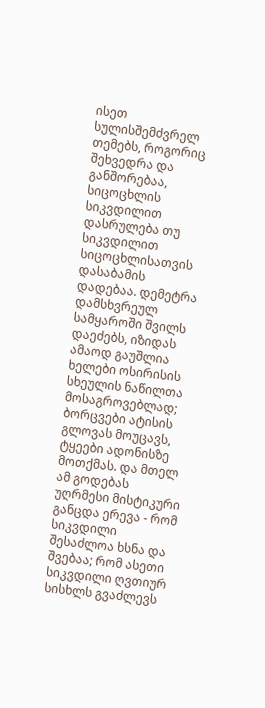ისეთ სულისშემძვრელ თემებს, როგორიც შეხვედრა და განშორებაა, სიცოცხლის სიკვდილით დასრულება თუ სიკვდილით სიცოცხლისათვის დასაბამის დადებაა. დემეტრა დამსხვრეულ სამყაროში შვილს დაეძებს, იზიდას ამაოდ გაუშლია ხელები ოსირისის სხეულის ნაწილთა მოსაგროვებლად; ბორცვები ატისის გლოვას მოუცავს, ტყეები ადონისზე მოთქმას. და მთელ ამ გოდებას უღრმესი მისტიკური განცდა ერევა - რომ სიკვდილი შესაძლოა ხსნა და შვებაა; რომ ასეთი სიკვდილი ღვთიურ სისხლს გვაძლევს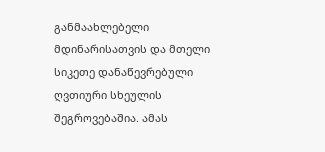განმაახლებელი მდინარისათვის და მთელი სიკეთე დანაწევრებული ღვთიური სხეულის შეგროვებაშია. ამას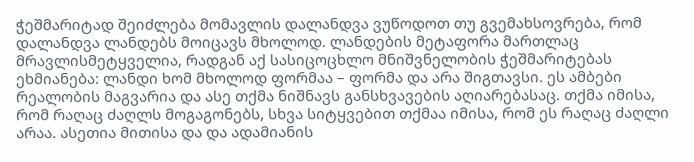ჭეშმარიტად შეიძლება მომავლის დალანდვა ვუწოდოთ თუ გვემახსოვრება, რომ დალანდვა ლანდებს მოიცავს მხოლოდ. ლანდების მეტაფორა მართლაც მრავლისმეტყველია, რადგან აქ სასიცოცხლო მნიშვნელობის ჭეშმარიტებას ეხმიანება: ლანდი ხომ მხოლოდ ფორმაა – ფორმა და არა შიგთავსი. ეს ამბები რეალობის მაგვარია და ასე თქმა ნიშნავს განსხვავების აღიარებასაც. თქმა იმისა, რომ რაღაც ძაღლს მოგაგონებს, სხვა სიტყვებით თქმაა იმისა, რომ ეს რაღაც ძაღლი არაა. ასეთია მითისა და და ადამიანის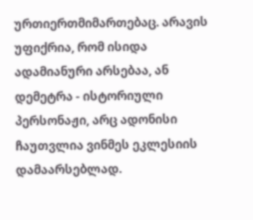ურთიერთმიმართებაც. არავის უფიქრია, რომ ისიდა ადამიანური არსებაა, ან დემეტრა - ისტორიული პერსონაჟი, არც ადონისი ჩაუთვლია ვინმეს ეკლესიის დამაარსებლად.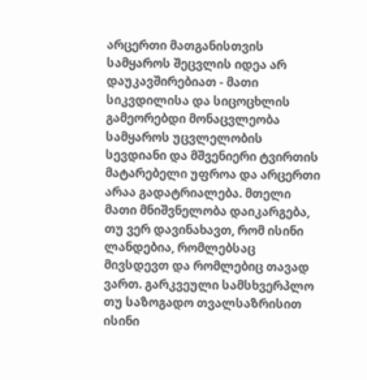არცერთი მათგანისთვის სამყაროს შეცვლის იდეა არ დაუკავშირებიათ - მათი სიკვდილისა და სიცოცხლის გამეორებდი მონაცვლეობა სამყაროს უცვლელობის სევდიანი და მშვენიერი ტვირთის მატარებელი უფროა და არცერთი არაა გადატრიალება. მთელი მათი მნიშვნელობა დაიკარგება, თუ ვერ დავინახავთ, რომ ისინი ლანდებია, რომლებსაც მივსდევთ და რომლებიც თავად ვართ. გარკვეული სამსხვერპლო თუ საზოგადო თვალსაზრისით ისინი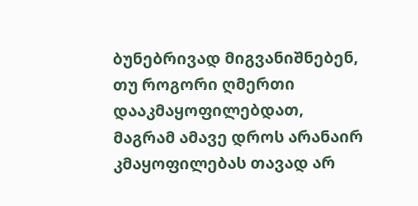ბუნებრივად მიგვანიშნებენ, თუ როგორი ღმერთი დააკმაყოფილებდათ, მაგრამ ამავე დროს არანაირ კმაყოფილებას თავად არ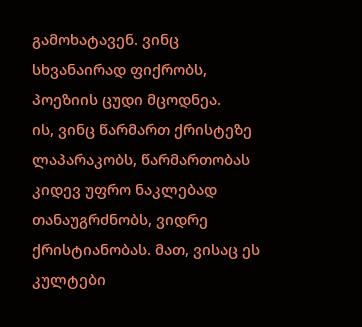გამოხატავენ. ვინც სხვანაირად ფიქრობს, პოეზიის ცუდი მცოდნეა.
ის, ვინც წარმართ ქრისტეზე ლაპარაკობს, წარმართობას კიდევ უფრო ნაკლებად თანაუგრძნობს, ვიდრე ქრისტიანობას. მათ, ვისაც ეს კულტები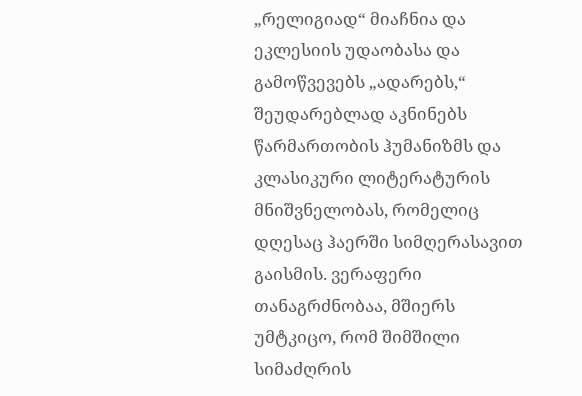„რელიგიად“ მიაჩნია და ეკლესიის უდაობასა და გამოწვევებს „ადარებს,“ შეუდარებლად აკნინებს წარმართობის ჰუმანიზმს და კლასიკური ლიტერატურის მნიშვნელობას, რომელიც დღესაც ჰაერში სიმღერასავით გაისმის. ვერაფერი თანაგრძნობაა, მშიერს უმტკიცო, რომ შიმშილი სიმაძღრის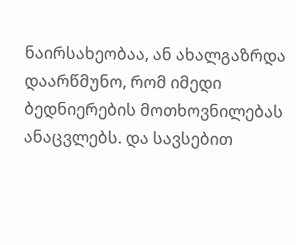ნაირსახეობაა, ან ახალგაზრდა დაარწმუნო, რომ იმედი ბედნიერების მოთხოვნილებას ანაცვლებს. და სავსებით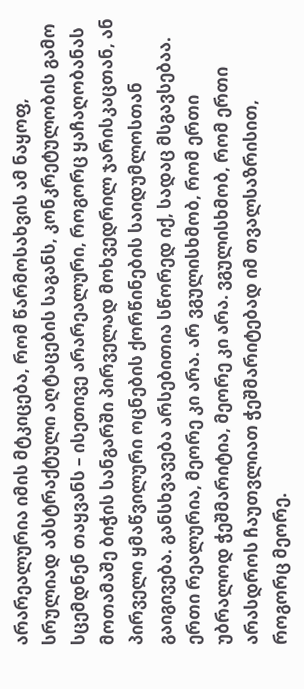არარეალურია იმის მტკიცება, რომ წარმოსახვის ამ ნაყოფ, სრულიად აბსტრაქტული აღტაცების საგანს, კონკრეტულობის გამო სცემდნენ თაყვანს – ისეთივე არარეალური, როგორც ყაჩაღობანას მოთამაშე ბიჭის სანგარში პირველად მოხვედრილ ჯარისკაცთან, ან პირველი ყმაწვილური ოცნების ქორწინების საიდუმლოსთან გაიგივება. განსხვავება არსებითია სწორედ იქ, სადაც მსგავსებაა. ერთი რეალურია, მეორე კი არა. არ ვგულისხმობ, რომ ერთი უბრალოდ ჭეშმარიტია, მეორე კი არა. ვგულისხმობ, რომ ერთი არასდროს ჩაუთვლიათ ჭეშმარიტებად იმ თვალსაზრისით, როგორც მეორე.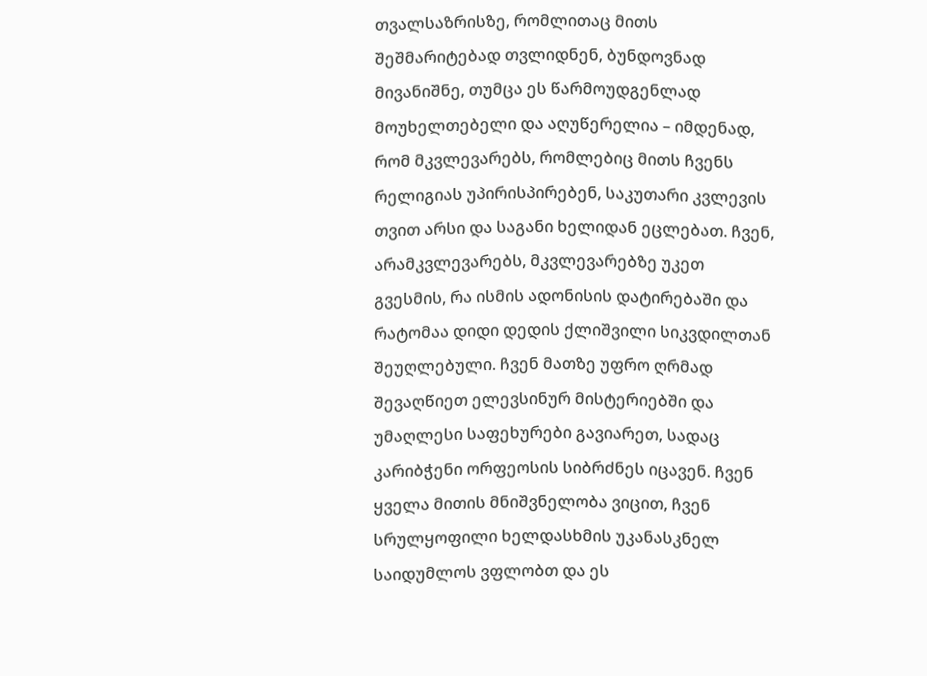თვალსაზრისზე, რომლითაც მითს შეშმარიტებად თვლიდნენ, ბუნდოვნად მივანიშნე, თუმცა ეს წარმოუდგენლად მოუხელთებელი და აღუწერელია – იმდენად, რომ მკვლევარებს, რომლებიც მითს ჩვენს რელიგიას უპირისპირებენ, საკუთარი კვლევის თვით არსი და საგანი ხელიდან ეცლებათ. ჩვენ, არამკვლევარებს, მკვლევარებზე უკეთ გვესმის, რა ისმის ადონისის დატირებაში და რატომაა დიდი დედის ქლიშვილი სიკვდილთან შეუღლებული. ჩვენ მათზე უფრო ღრმად შევაღწიეთ ელევსინურ მისტერიებში და უმაღლესი საფეხურები გავიარეთ, სადაც კარიბჭენი ორფეოსის სიბრძნეს იცავენ. ჩვენ ყველა მითის მნიშვნელობა ვიცით, ჩვენ სრულყოფილი ხელდასხმის უკანასკნელ საიდუმლოს ვფლობთ და ეს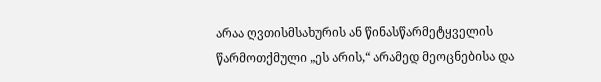არაა ღვთისმსახურის ან წინასწარმეტყველის წარმოთქმული „ეს არის,“ არამედ მეოცნებისა და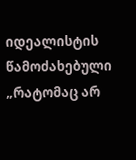იდეალისტის წამოძახებული „რატომაც არ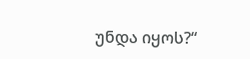უნდა იყოს?“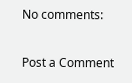No comments:

Post a Comment